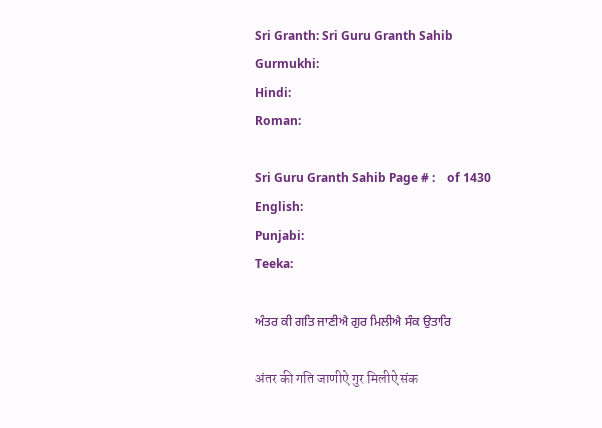Sri Granth: Sri Guru Granth Sahib
Gurmukhi:
Hindi:
Roman:

Sri Guru Granth Sahib Page # :    of 1430
English:
Punjabi:
Teeka:

ਅੰਤਰ ਕੀ ਗਤਿ ਜਾਣੀਐ ਗੁਰ ਮਿਲੀਐ ਸੰਕ ਉਤਾਰਿ

अंतर की गति जाणीऐ गुर मिलीऐ संक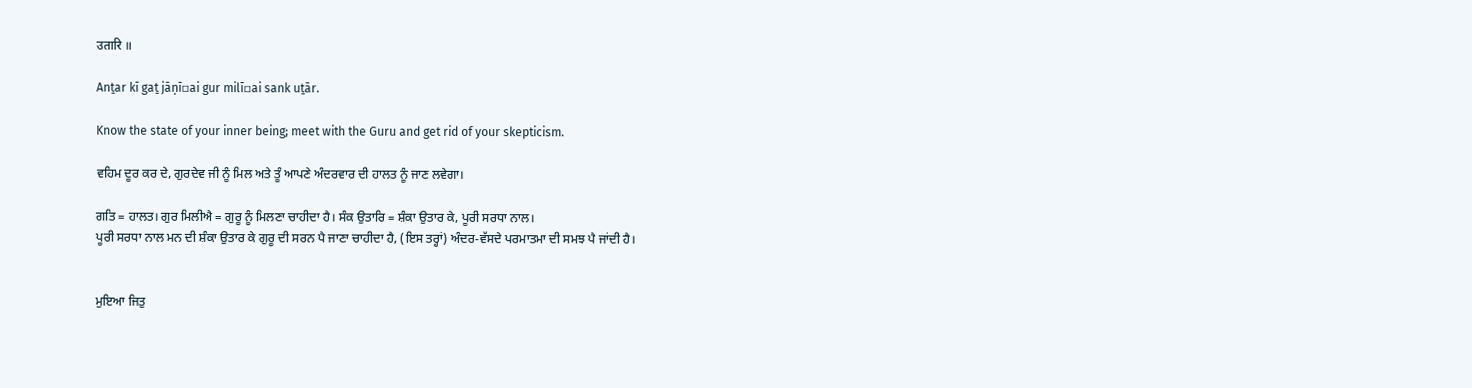उतारि ॥

Anṯar kī gaṯ jāṇī▫ai gur milī▫ai sank uṯār.

Know the state of your inner being; meet with the Guru and get rid of your skepticism.

ਵਹਿਮ ਦੂਰ ਕਰ ਦੇ, ਗੁਰਦੇਵ ਜੀ ਨੂੰ ਮਿਲ ਅਤੇ ਤੂੰ ਆਪਣੇ ਅੰਦਰਵਾਰ ਦੀ ਹਾਲਤ ਨੂੰ ਜਾਣ ਲਵੇਗਾ।

ਗਤਿ = ਹਾਲਤ। ਗੁਰ ਮਿਲੀਐ = ਗੁਰੂ ਨੂੰ ਮਿਲਣਾ ਚਾਹੀਦਾ ਹੈ। ਸੰਕ ਉਤਾਰਿ = ਸ਼ੰਕਾ ਉਤਾਰ ਕੇ, ਪੂਰੀ ਸਰਧਾ ਨਾਲ।
ਪੂਰੀ ਸਰਧਾ ਨਾਲ ਮਨ ਦੀ ਸ਼ੰਕਾ ਉਤਾਰ ਕੇ ਗੁਰੂ ਦੀ ਸਰਨ ਪੈ ਜਾਣਾ ਚਾਹੀਦਾ ਹੈ, (ਇਸ ਤਰ੍ਹਾਂ) ਅੰਦਰ-ਵੱਸਦੇ ਪਰਮਾਤਮਾ ਦੀ ਸਮਝ ਪੈ ਜਾਂਦੀ ਹੈ।


ਮੁਇਆ ਜਿਤੁ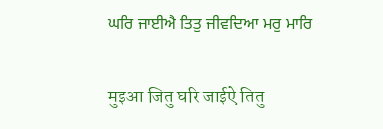ਘਰਿ ਜਾਈਐ ਤਿਤੁ ਜੀਵਦਿਆ ਮਰੁ ਮਾਰਿ

मुइआ जितु घरि जाईऐ तितु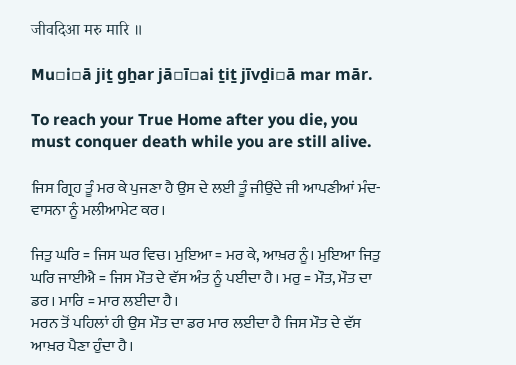जीवदिआ मरु मारि ॥

Mu▫i▫ā jiṯ gẖar jā▫ī▫ai ṯiṯ jīvḏi▫ā mar mār.

To reach your True Home after you die, you must conquer death while you are still alive.

ਜਿਸ ਗ੍ਰਿਹ ਤੂੰ ਮਰ ਕੇ ਪੁਜਣਾ ਹੈ ਉਸ ਦੇ ਲਈ ਤੂੰ ਜੀਉਂਦੇ ਜੀ ਆਪਣੀਆਂ ਮੰਦ-ਵਾਸਨਾ ਨੂੰ ਮਲੀਆਮੇਟ ਕਰ।

ਜਿਤੁ ਘਰਿ = ਜਿਸ ਘਰ ਵਿਚ। ਮੁਇਆ = ਮਰ ਕੇ, ਆਖ਼ਰ ਨੂੰ। ਮੁਇਆ ਜਿਤੁ ਘਰਿ ਜਾਈਐ = ਜਿਸ ਮੌਤ ਦੇ ਵੱਸ ਅੰਤ ਨੂੰ ਪਈਦਾ ਹੈ। ਮਰੁ = ਮੌਤ, ਮੌਤ ਦਾ ਡਰ। ਮਾਰਿ = ਮਾਰ ਲਈਦਾ ਹੈ।
ਮਰਨ ਤੋਂ ਪਹਿਲਾਂ ਹੀ ਉਸ ਮੌਤ ਦਾ ਡਰ ਮਾਰ ਲਈਦਾ ਹੈ ਜਿਸ ਮੌਤ ਦੇ ਵੱਸ ਆਖ਼ਰ ਪੈਣਾ ਹੁੰਦਾ ਹੈ।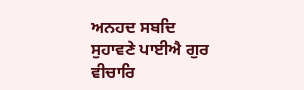ਅਨਹਦ ਸਬਦਿ ਸੁਹਾਵਣੇ ਪਾਈਐ ਗੁਰ ਵੀਚਾਰਿ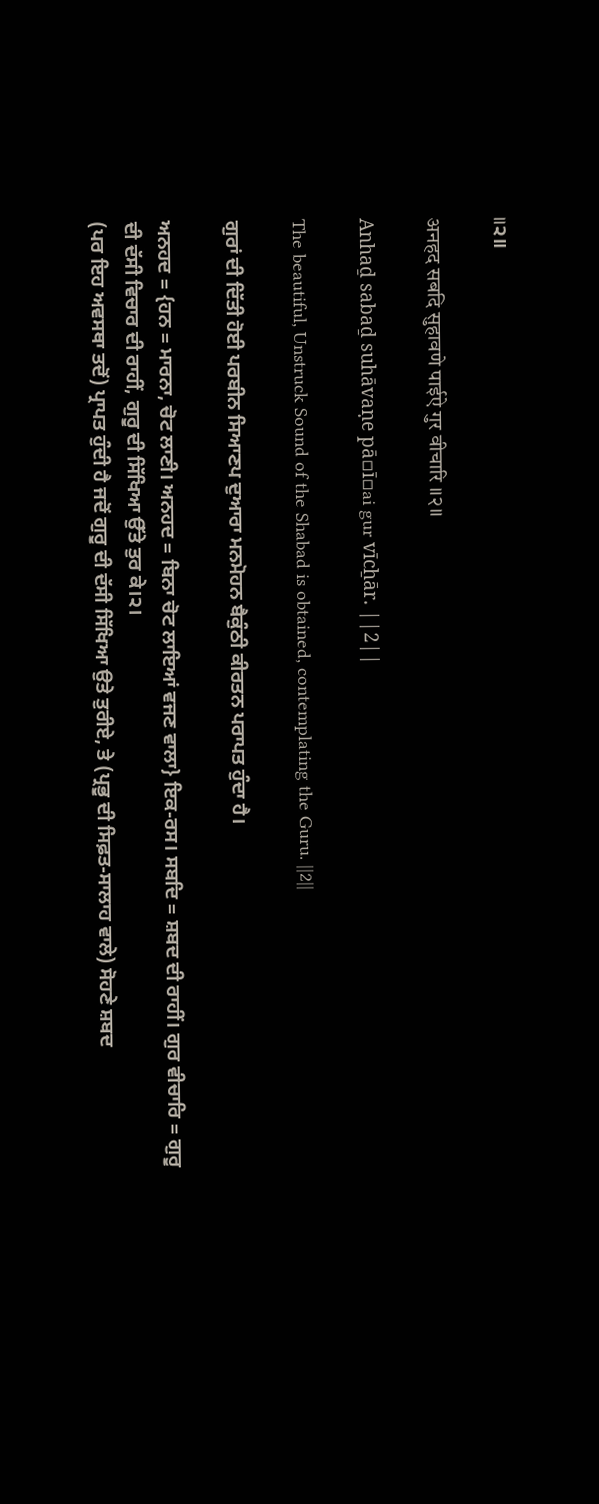॥੨॥

अनहद सबदि सुहावणे पाईऐ गुर वीचारि ॥२॥

Anhaḏ sabaḏ suhāvaṇe pā▫ī▫ai gur vīcẖār. ||2||

The beautiful, Unstruck Sound of the Shabad is obtained, contemplating the Guru. ||2||

ਗੁਰਾਂ ਦੀ ਦਿੱਤੀ ਹੋਈ ਪਰਬੀਨ ਸਿਆਣਪ ਦੁਆਰਾ ਮਨਮੋਹਨ ਬੈਕੁੰਠੀ ਕੀਰਤਨ ਪਰਾਪਤ ਹੁੰਦਾ ਹੈ।

ਅਨਹਦ = {ਹਨ = ਮਾਰਨਾ, ਚੋਟ ਲਾਣੀ। ਅਨਹਦ = ਬਿਨਾ ਚੋਟ ਲਾਇਆਂ ਵਜਣ ਵਾਲਾ} ਇਕ-ਰਸ। ਸਬਦਿ = ਸ਼ਬਦ ਦੀ ਰਾਹੀਂ। ਗੁਰ ਵੀਚਾਰਿ = ਗੁਰੂ ਦੀ ਦੱਸੀ ਵਿਚਾਰ ਦੀ ਰਾਹੀਂ, ਗੁਰੂ ਦੀ ਸਿੱਖਿਆ ਉੱਤੇ ਤੁਰ ਕੇ।੨।
(ਪਰ ਇਹ ਅਵਸਥਾ ਤਦੋਂ) ਪ੍ਰਾਪਤ ਹੁੰਦੀ ਹੈ ਜਦੋਂ ਗੁਰੂ ਦੀ ਦੱਸੀ ਸਿੱਖਿਆ ਉਤੇ ਤੁਰੀਏ, ਤੇ (ਪ੍ਰਭੂ ਦੀ ਸਿਫ਼ਤ-ਸਾਲਾਹ ਵਾਲੇ) ਸੋਹਣੇ ਸ਼ਬਦ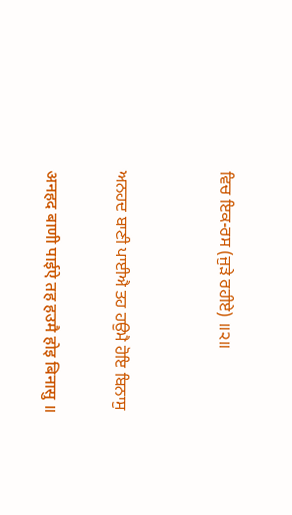ਵਿਚ ਇਕ-ਰਸ (ਜੁੜੇ ਰਹੀਏ) ॥੨॥


ਅਨਹਦ ਬਾਣੀ ਪਾਈਐ ਤਹ ਹਉਮੈ ਹੋਇ ਬਿਨਾਸੁ

अनहद बाणी पाईऐ तह हउमै होइ बिनासु ॥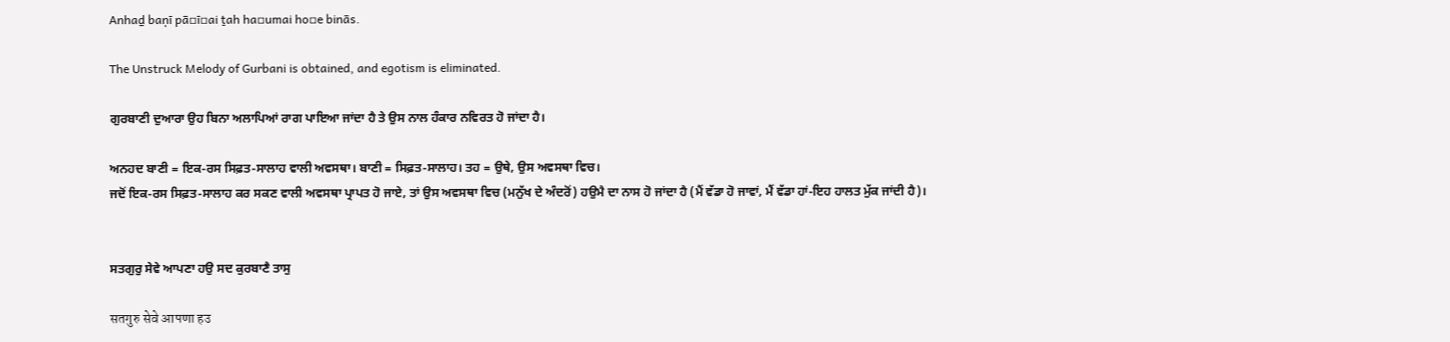Anhaḏ baṇī pā▫ī▫ai ṯah ha▫umai ho▫e binās.

The Unstruck Melody of Gurbani is obtained, and egotism is eliminated.

ਗੁਰਬਾਣੀ ਦੁਆਰਾ ਉਹ ਬਿਨਾ ਅਲਾਪਿਆਂ ਰਾਗ ਪਾਇਆ ਜਾਂਦਾ ਹੈ ਤੇ ਉਸ ਨਾਲ ਹੰਕਾਰ ਨਵਿਰਤ ਹੋ ਜਾਂਦਾ ਹੈ।

ਅਨਹਦ ਬਾਣੀ = ਇਕ-ਰਸ ਸਿਫ਼ਤ-ਸਾਲਾਹ ਵਾਲੀ ਅਵਸਥਾ। ਬਾਣੀ = ਸਿਫ਼ਤ-ਸਾਲਾਹ। ਤਹ = ਉਥੇ, ਉਸ ਅਵਸਥਾ ਵਿਚ।
ਜਦੋਂ ਇਕ-ਰਸ ਸਿਫ਼ਤ-ਸਾਲਾਹ ਕਰ ਸਕਣ ਵਾਲੀ ਅਵਸਥਾ ਪ੍ਰਾਪਤ ਹੋ ਜਾਏ, ਤਾਂ ਉਸ ਅਵਸਥਾ ਵਿਚ (ਮਨੁੱਖ ਦੇ ਅੰਦਰੋਂ) ਹਉਮੈ ਦਾ ਨਾਸ ਹੋ ਜਾਂਦਾ ਹੈ (ਮੈਂ ਵੱਡਾ ਹੋ ਜਾਵਾਂ, ਮੈਂ ਵੱਡਾ ਹਾਂ-ਇਹ ਹਾਲਤ ਮੁੱਕ ਜਾਂਦੀ ਹੈ)।


ਸਤਗੁਰੁ ਸੇਵੇ ਆਪਣਾ ਹਉ ਸਦ ਕੁਰਬਾਣੈ ਤਾਸੁ

सतगुरु सेवे आपणा हउ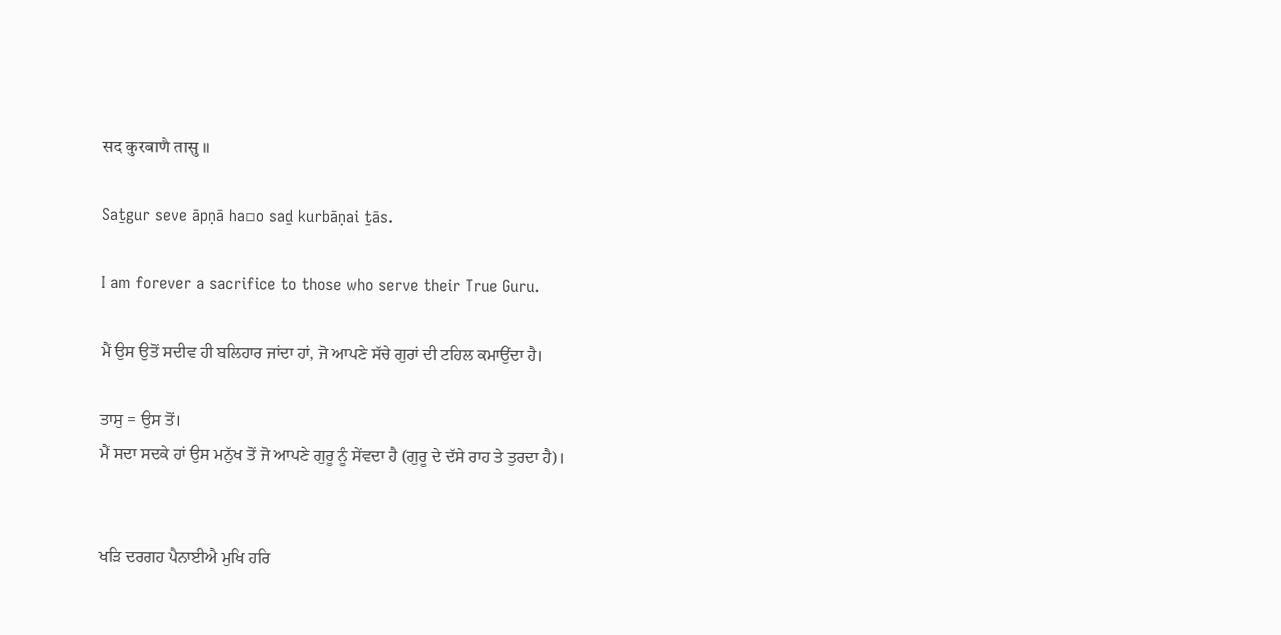सद कुरबाणै तासु ॥

Saṯgur seve āpṇā ha▫o saḏ kurbāṇai ṯās.

I am forever a sacrifice to those who serve their True Guru.

ਮੈਂ ਉਸ ਉਤੋਂ ਸਦੀਵ ਹੀ ਬਲਿਹਾਰ ਜਾਂਦਾ ਹਾਂ, ਜੋ ਆਪਣੇ ਸੱਚੇ ਗੁਰਾਂ ਦੀ ਟਹਿਲ ਕਮਾਉਂਦਾ ਹੈ।

ਤਾਸੁ = ਉਸ ਤੋਂ।
ਮੈਂ ਸਦਾ ਸਦਕੇ ਹਾਂ ਉਸ ਮਨੁੱਖ ਤੋਂ ਜੋ ਆਪਣੇ ਗੁਰੂ ਨੂੰ ਸੇਂਵਦਾ ਹੈ (ਗੁਰੂ ਦੇ ਦੱਸੇ ਰਾਹ ਤੇ ਤੁਰਦਾ ਹੈ)।


ਖੜਿ ਦਰਗਹ ਪੈਨਾਈਐ ਮੁਖਿ ਹਰਿ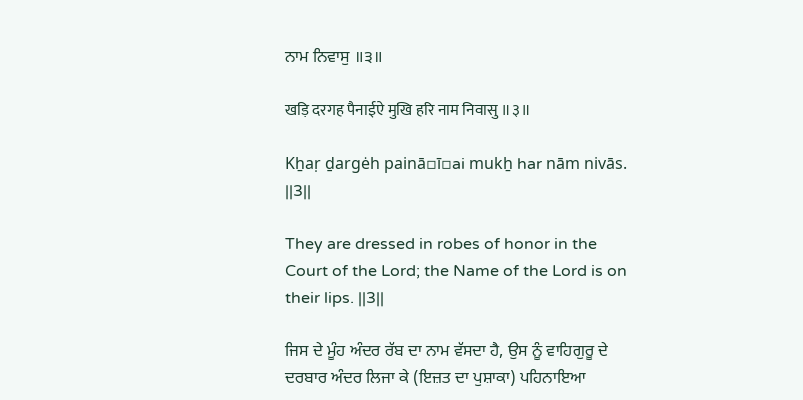ਨਾਮ ਨਿਵਾਸੁ ॥੩॥

खड़ि दरगह पैनाईऐ मुखि हरि नाम निवासु ॥३॥

Kẖaṛ ḏargėh painā▫ī▫ai mukẖ har nām nivās. ||3||

They are dressed in robes of honor in the Court of the Lord; the Name of the Lord is on their lips. ||3||

ਜਿਸ ਦੇ ਮੂੰਹ ਅੰਦਰ ਰੱਬ ਦਾ ਨਾਮ ਵੱਸਦਾ ਹੈ, ਉਸ ਨੂੰ ਵਾਹਿਗੁਰੂ ਦੇ ਦਰਬਾਰ ਅੰਦਰ ਲਿਜਾ ਕੇ (ਇਜ਼ਤ ਦਾ ਪੁਸ਼ਾਕਾ) ਪਹਿਨਾਇਆ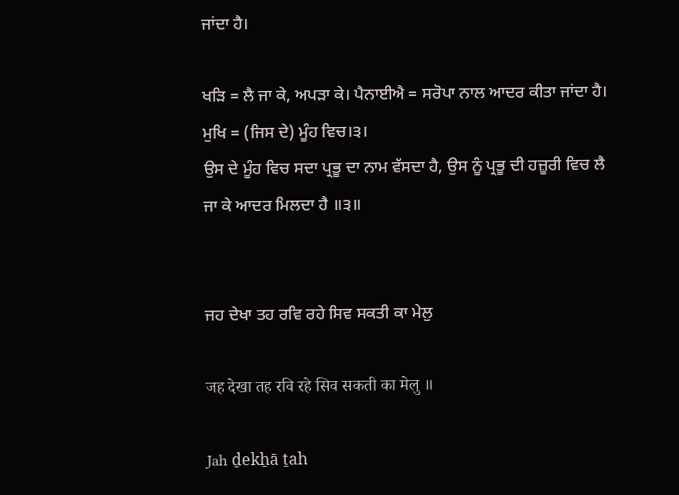ਜਾਂਦਾ ਹੈ।

ਖੜਿ = ਲੈ ਜਾ ਕੇ, ਅਪੜਾ ਕੇ। ਪੈਨਾਈਐ = ਸਰੋਪਾ ਨਾਲ ਆਦਰ ਕੀਤਾ ਜਾਂਦਾ ਹੈ। ਮੁਖਿ = (ਜਿਸ ਦੇ) ਮੂੰਹ ਵਿਚ।੩।
ਉਸ ਦੇ ਮੂੰਹ ਵਿਚ ਸਦਾ ਪ੍ਰਭੂ ਦਾ ਨਾਮ ਵੱਸਦਾ ਹੈ, ਉਸ ਨੂੰ ਪ੍ਰਭੂ ਦੀ ਹਜ਼ੂਰੀ ਵਿਚ ਲੈ ਜਾ ਕੇ ਆਦਰ ਮਿਲਦਾ ਹੈ ॥੩॥


ਜਹ ਦੇਖਾ ਤਹ ਰਵਿ ਰਹੇ ਸਿਵ ਸਕਤੀ ਕਾ ਮੇਲੁ

जह देखा तह रवि रहे सिव सकती का मेलु ॥

Jah ḏekẖā ṯah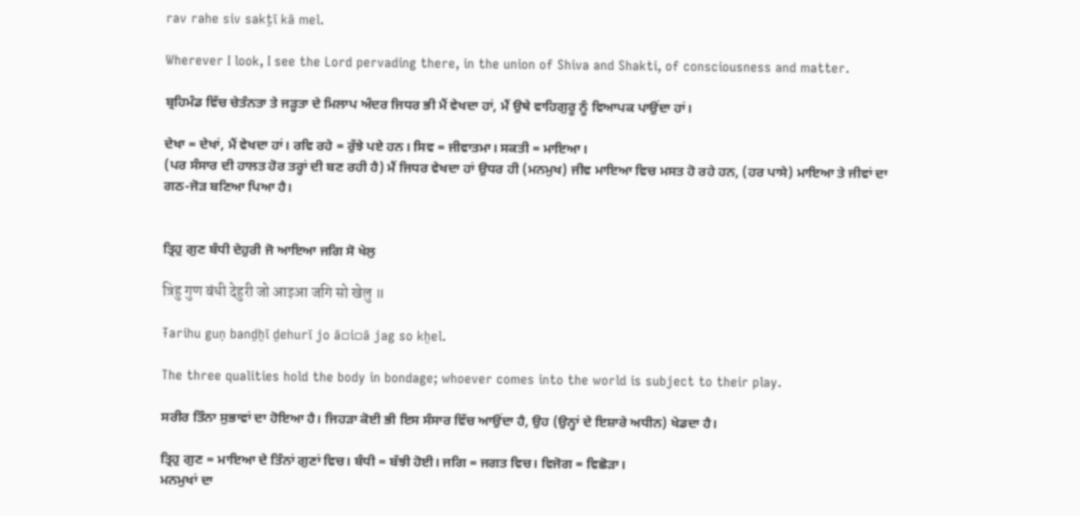rav rahe siv sakṯī kā mel.

Wherever I look, I see the Lord pervading there, in the union of Shiva and Shakti, of consciousness and matter.

ਬ੍ਰਹਿਮੰਡ ਵਿੱਚ ਚੇਤੰਨਤਾ ਤੇ ਜੜ੍ਹਤਾ ਦੇ ਮਿਲਾਪ ਅੰਦਰ ਜਿਧਰ ਭੀ ਮੈਂ ਵੇਖਦਾ ਹਾਂ, ਮੈਂ ਉਥੇ ਵਾਹਿਗੁਰੂ ਨੂੰ ਵਿਆਪਕ ਪਾਉਂਦਾ ਹਾਂ।

ਦੇਖਾ = ਦੇਖਾਂ, ਮੈਂ ਵੇਖਦਾ ਹਾਂ। ਰਵਿ ਰਹੇ = ਰੁੱਝੇ ਪਏ ਹਨ। ਸਿਵ = ਜੀਵਾਤਮਾ। ਸਕਤੀ = ਮਾਇਆ।
(ਪਰ ਸੰਸਾਰ ਦੀ ਹਾਲਤ ਹੋਰ ਤਰ੍ਹਾਂ ਦੀ ਬਣ ਰਹੀ ਹੈ) ਮੈਂ ਜਿਧਰ ਵੇਖਦਾ ਹਾਂ ਉਧਰ ਹੀ (ਮਨਮੁਖ) ਜੀਵ ਮਾਇਆ ਵਿਚ ਮਸਤ ਹੋ ਰਹੇ ਹਨ, (ਹਰ ਪਾਸੇ) ਮਾਇਆ ਤੇ ਜੀਵਾਂ ਦਾ ਗਠ-ਜੋੜ ਬਣਿਆ ਪਿਆ ਹੈ।


ਤ੍ਰਿਹੁ ਗੁਣ ਬੰਧੀ ਦੇਹੁਰੀ ਜੋ ਆਇਆ ਜਗਿ ਸੋ ਖੇਲੁ

त्रिहु गुण बंधी देहुरी जो आइआ जगि सो खेलु ॥

Ŧarihu guṇ banḏẖī ḏehurī jo ā▫i▫ā jag so kẖel.

The three qualities hold the body in bondage; whoever comes into the world is subject to their play.

ਸਰੀਰ ਤਿੰਨਾ ਸੁਭਾਵਾਂ ਦਾ ਹੋਇਆ ਹੈ। ਜਿਹੜਾ ਕੋਈ ਭੀ ਇਸ ਸੰਸਾਰ ਵਿੱਚ ਆਉਂਦਾ ਹੈ, ਉਹ (ਉਨ੍ਹਾਂ ਦੇ ਇਸ਼ਾਰੇ ਅਧੀਨ) ਖੇਡਦਾ ਹੈ।

ਤ੍ਰਿਹੁ ਗੁਣ = ਮਾਇਆ ਦੇ ਤਿੰਨਾਂ ਗੁਣਾਂ ਵਿਚ। ਬੰਧੀ = ਬੱਝੀ ਹੋਈ। ਜਗਿ = ਜਗਤ ਵਿਚ। ਵਿਜੋਗ = ਵਿਛੋੜਾ।
ਮਨਮੁਖਾਂ ਦਾ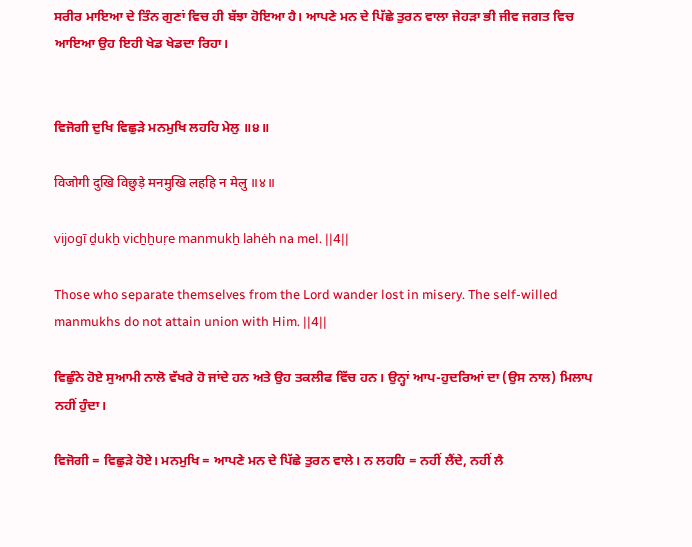ਸਰੀਰ ਮਾਇਆ ਦੇ ਤਿੰਨ ਗੁਣਾਂ ਵਿਚ ਹੀ ਬੱਝਾ ਹੋਇਆ ਹੈ। ਆਪਣੇ ਮਨ ਦੇ ਪਿੱਛੇ ਤੁਰਨ ਵਾਲਾ ਜੇਹੜਾ ਭੀ ਜੀਵ ਜਗਤ ਵਿਚ ਆਇਆ ਉਹ ਇਹੀ ਖੇਡ ਖੇਡਦਾ ਰਿਹਾ।


ਵਿਜੋਗੀ ਦੁਖਿ ਵਿਛੁੜੇ ਮਨਮੁਖਿ ਲਹਹਿ ਮੇਲੁ ॥੪॥

विजोगी दुखि विछुड़े मनमुखि लहहि न मेलु ॥४॥

vijogī ḏukẖ vicẖẖuṛe manmukẖ lahėh na mel. ||4||

Those who separate themselves from the Lord wander lost in misery. The self-willed manmukhs do not attain union with Him. ||4||

ਵਿਛੁੰਨੇ ਹੋਏ ਸੁਆਮੀ ਨਾਲੋ ਵੱਖਰੇ ਹੋ ਜਾਂਦੇ ਹਨ ਅਤੇ ਉਹ ਤਕਲੀਫ ਵਿੱਚ ਹਨ। ਉਨ੍ਹਾਂ ਆਪ-ਹੁਦਰਿਆਂ ਦਾ (ਉਸ ਨਾਲ) ਮਿਲਾਪ ਨਹੀਂ ਹੁੰਦਾ।

ਵਿਜੋਗੀ = ਵਿਛੁੜੇ ਹੋਏ। ਮਨਮੁਖਿ = ਆਪਣੇ ਮਨ ਦੇ ਪਿੱਛੇ ਤੁਰਨ ਵਾਲੇ। ਨ ਲਹਹਿ = ਨਹੀਂ ਲੈਂਦੇ, ਨਹੀਂ ਲੈ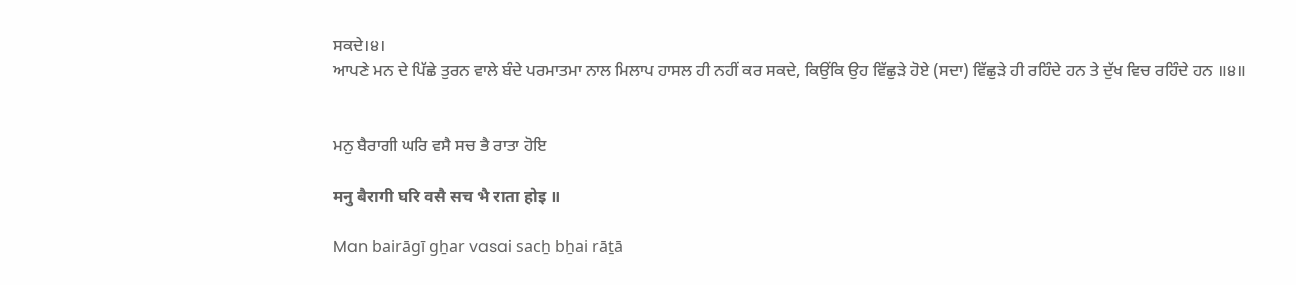ਸਕਦੇ।੪।
ਆਪਣੇ ਮਨ ਦੇ ਪਿੱਛੇ ਤੁਰਨ ਵਾਲੇ ਬੰਦੇ ਪਰਮਾਤਮਾ ਨਾਲ ਮਿਲਾਪ ਹਾਸਲ ਹੀ ਨਹੀਂ ਕਰ ਸਕਦੇ, ਕਿਉਂਕਿ ਉਹ ਵਿੱਛੁੜੇ ਹੋਏ (ਸਦਾ) ਵਿੱਛੁੜੇ ਹੀ ਰਹਿੰਦੇ ਹਨ ਤੇ ਦੁੱਖ ਵਿਚ ਰਹਿੰਦੇ ਹਨ ॥੪॥


ਮਨੁ ਬੈਰਾਗੀ ਘਰਿ ਵਸੈ ਸਚ ਭੈ ਰਾਤਾ ਹੋਇ

मनु बैरागी घरि वसै सच भै राता होइ ॥

Man bairāgī gẖar vasai sacẖ bẖai rāṯā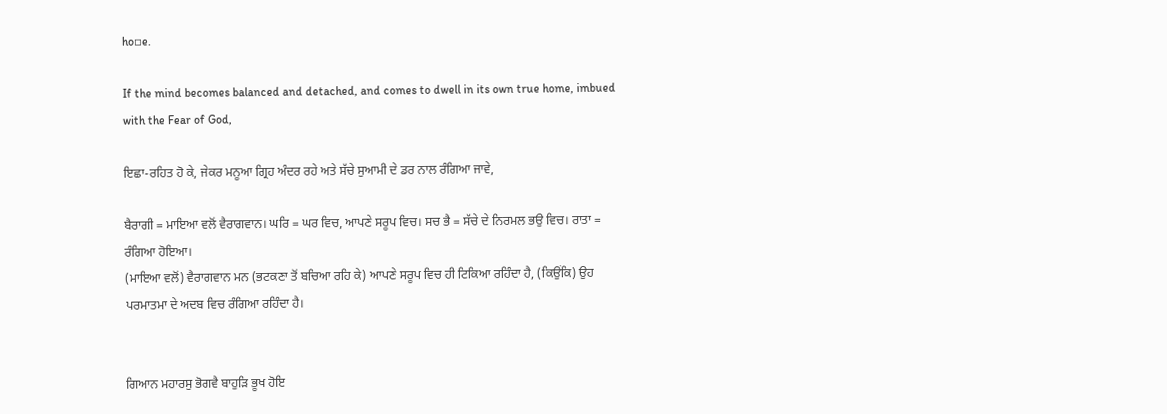ho▫e.

If the mind becomes balanced and detached, and comes to dwell in its own true home, imbued with the Fear of God,

ਇਛਾ-ਰਹਿਤ ਹੋ ਕੇ, ਜੇਕਰ ਮਨੂਆ ਗ੍ਰਿਹ ਅੰਦਰ ਰਹੇ ਅਤੇ ਸੱਚੇ ਸੁਆਮੀ ਦੇ ਡਰ ਨਾਲ ਰੰਗਿਆ ਜਾਵੇ,

ਬੈਰਾਗੀ = ਮਾਇਆ ਵਲੋਂ ਵੈਰਾਗਵਾਨ। ਘਰਿ = ਘਰ ਵਿਚ, ਆਪਣੇ ਸਰੂਪ ਵਿਚ। ਸਚ ਭੈ = ਸੱਚੇ ਦੇ ਨਿਰਮਲ ਭਉ ਵਿਚ। ਰਾਤਾ = ਰੰਗਿਆ ਹੋਇਆ।
(ਮਾਇਆ ਵਲੋਂ) ਵੈਰਾਗਵਾਨ ਮਨ (ਭਟਕਣਾ ਤੋਂ ਬਚਿਆ ਰਹਿ ਕੇ) ਆਪਣੇ ਸਰੂਪ ਵਿਚ ਹੀ ਟਿਕਿਆ ਰਹਿੰਦਾ ਹੈ, (ਕਿਉਂਕਿ) ਉਹ ਪਰਮਾਤਮਾ ਦੇ ਅਦਬ ਵਿਚ ਰੰਗਿਆ ਰਹਿੰਦਾ ਹੈ।


ਗਿਆਨ ਮਹਾਰਸੁ ਭੋਗਵੈ ਬਾਹੁੜਿ ਭੂਖ ਹੋਇ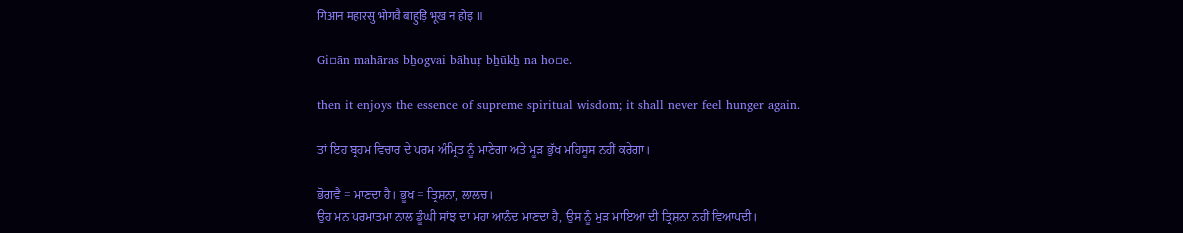गिआन महारसु भोगवै बाहुड़ि भूख न होइ ॥

Gi▫ān mahāras bẖogvai bāhuṛ bẖūkẖ na ho▫e.

then it enjoys the essence of supreme spiritual wisdom; it shall never feel hunger again.

ਤਾਂ ਇਹ ਬ੍ਰਹਮ ਵਿਚਾਰ ਦੇ ਪਰਮ ਅੰਮ੍ਰਿਤ ਨੂੰ ਮਾਣੇਗਾ ਅਤੇ ਮੂੜ ਭੁੱਖ ਮਹਿਸੂਸ ਨਹੀਂ ਕਰੇਗਾ।

ਭੋਗਵੈ = ਮਾਣਦਾ ਹੈ। ਭੂਖ = ਤ੍ਰਿਸ਼ਨਾ, ਲਾਲਚ।
ਉਹ ਮਨ ਪਰਮਾਤਮਾ ਨਾਲ ਡੂੰਘੀ ਸਾਂਝ ਦਾ ਮਹਾ ਆਨੰਦ ਮਾਣਦਾ ਹੈ, ਉਸ ਨੂੰ ਮੁੜ ਮਾਇਆ ਦੀ ਤ੍ਰਿਸ਼ਨਾ ਨਹੀਂ ਵਿਆਪਦੀ।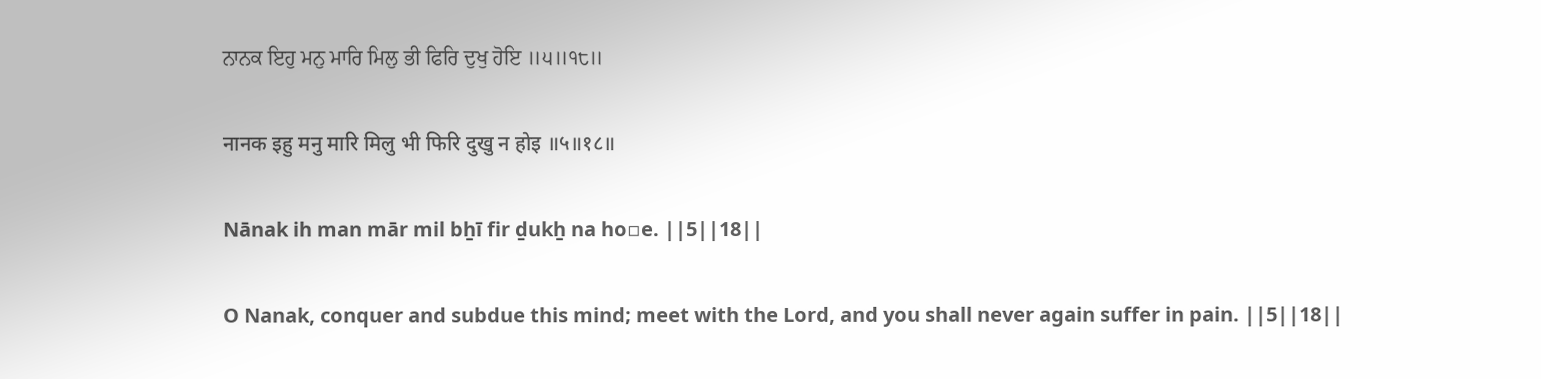ਨਾਨਕ ਇਹੁ ਮਨੁ ਮਾਰਿ ਮਿਲੁ ਭੀ ਫਿਰਿ ਦੁਖੁ ਹੋਇ ॥੫॥੧੮॥

नानक इहु मनु मारि मिलु भी फिरि दुखु न होइ ॥५॥१८॥

Nānak ih man mār mil bẖī fir ḏukẖ na ho▫e. ||5||18||

O Nanak, conquer and subdue this mind; meet with the Lord, and you shall never again suffer in pain. ||5||18||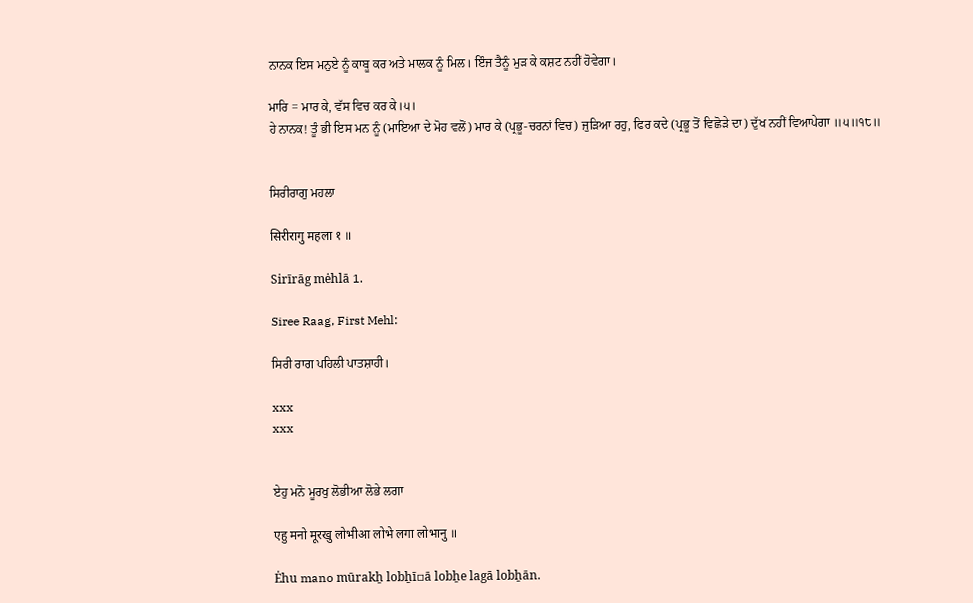ਨਾਨਕ ਇਸ ਮਨੁਏ ਨੂੰ ਕਾਬੂ ਕਰ ਅਤੇ ਮਾਲਕ ਨੂੰ ਮਿਲ। ਇੰਜ ਤੈਨੂੰ ਮੁੜ ਕੇ ਕਸ਼ਟ ਨਹੀਂ ਹੋਵੇਗਾ।

ਮਾਰਿ = ਮਾਰ ਕੇ, ਵੱਸ ਵਿਚ ਕਰ ਕੇ।੫।
ਹੇ ਨਾਨਕ! ਤੂੰ ਭੀ ਇਸ ਮਨ ਨੂੰ (ਮਾਇਆ ਦੇ ਮੋਹ ਵਲੋਂ) ਮਾਰ ਕੇ (ਪ੍ਰਭੂ-ਚਰਨਾਂ ਵਿਚ) ਜੁੜਿਆ ਰਹੁ, ਫਿਰ ਕਦੇ (ਪ੍ਰਭੂ ਤੋਂ ਵਿਛੋੜੇ ਦਾ) ਦੁੱਖ ਨਹੀਂ ਵਿਆਪੇਗਾ ॥੫॥੧੮॥


ਸਿਰੀਰਾਗੁ ਮਹਲਾ

सिरीरागु महला १ ॥

Sirīrāg mėhlā 1.

Siree Raag, First Mehl:

ਸਿਰੀ ਰਾਗ ਪਹਿਲੀ ਪਾਤਸ਼ਾਹੀ।

xxx
xxx


ਏਹੁ ਮਨੋ ਮੂਰਖੁ ਲੋਭੀਆ ਲੋਭੇ ਲਗਾ

एहु मनो मूरखु लोभीआ लोभे लगा लोभानु ॥

Ėhu mano mūrakẖ lobẖī▫ā lobẖe lagā lobẖān.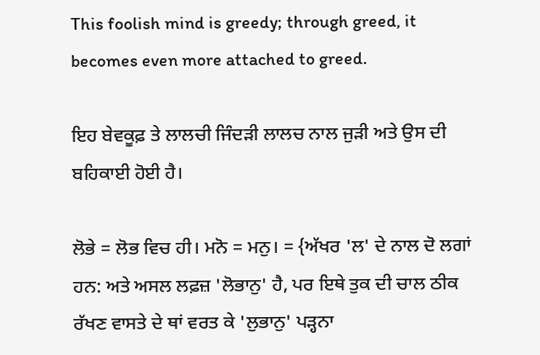This foolish mind is greedy; through greed, it becomes even more attached to greed.

ਇਹ ਬੇਵਕੂਫ਼ ਤੇ ਲਾਲਚੀ ਜਿੰਦੜੀ ਲਾਲਚ ਨਾਲ ਜੁੜੀ ਅਤੇ ਉਸ ਦੀ ਬਹਿਕਾਈ ਹੋਈ ਹੈ।

ਲੋਭੇ = ਲੋਭ ਵਿਚ ਹੀ। ਮਨੋ = ਮਨੁ। = {ਅੱਖਰ 'ਲ' ਦੇ ਨਾਲ ਦੋ ਲਗਾਂ ਹਨ: ਅਤੇ ਅਸਲ ਲਫ਼ਜ਼ 'ਲੋਭਾਨੁ' ਹੈ, ਪਰ ਇਥੇ ਤੁਕ ਦੀ ਚਾਲ ਠੀਕ ਰੱਖਣ ਵਾਸਤੇ ਦੇ ਥਾਂ ਵਰਤ ਕੇ 'ਲੁਭਾਨੁ' ਪੜ੍ਹਨਾ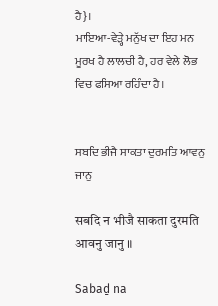ਹੈ}।
ਮਾਇਆ-ਵੇੜ੍ਹੇ ਮਨੁੱਖ ਦਾ ਇਹ ਮਨ ਮੂਰਖ ਹੈ ਲਾਲਚੀ ਹੈ, ਹਰ ਵੇਲੇ ਲੋਭ ਵਿਚ ਫਸਿਆ ਰਹਿੰਦਾ ਹੈ।


ਸਬਦਿ ਭੀਜੈ ਸਾਕਤਾ ਦੁਰਮਤਿ ਆਵਨੁ ਜਾਨੁ

सबदि न भीजै साकता दुरमति आवनु जानु ॥

Sabaḏ na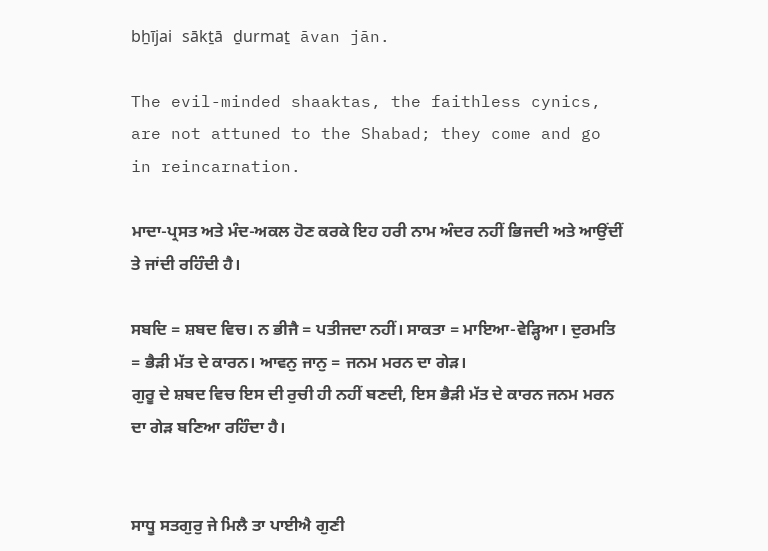bẖījai sākṯā ḏurmaṯ āvan jān.

The evil-minded shaaktas, the faithless cynics, are not attuned to the Shabad; they come and go in reincarnation.

ਮਾਦਾ-ਪ੍ਰਸਤ ਅਤੇ ਮੰਦ-ਅਕਲ ਹੋਣ ਕਰਕੇ ਇਹ ਹਰੀ ਨਾਮ ਅੰਦਰ ਨਹੀਂ ਭਿਜਦੀ ਅਤੇ ਆਉਂਦੀਂ ਤੇ ਜਾਂਦੀ ਰਹਿੰਦੀ ਹੈ।

ਸਬਦਿ = ਸ਼ਬਦ ਵਿਚ। ਨ ਭੀਜੈ = ਪਤੀਜਦਾ ਨਹੀਂ। ਸਾਕਤਾ = ਮਾਇਆ-ਵੇੜ੍ਹਿਆ। ਦੁਰਮਤਿ = ਭੈੜੀ ਮੱਤ ਦੇ ਕਾਰਨ। ਆਵਨੁ ਜਾਨੁ = ਜਨਮ ਮਰਨ ਦਾ ਗੇੜ।
ਗੁਰੂ ਦੇ ਸ਼ਬਦ ਵਿਚ ਇਸ ਦੀ ਰੁਚੀ ਹੀ ਨਹੀਂ ਬਣਦੀ, ਇਸ ਭੈੜੀ ਮੱਤ ਦੇ ਕਾਰਨ ਜਨਮ ਮਰਨ ਦਾ ਗੇੜ ਬਣਿਆ ਰਹਿੰਦਾ ਹੈ।


ਸਾਧੂ ਸਤਗੁਰੁ ਜੇ ਮਿਲੈ ਤਾ ਪਾਈਐ ਗੁਣੀ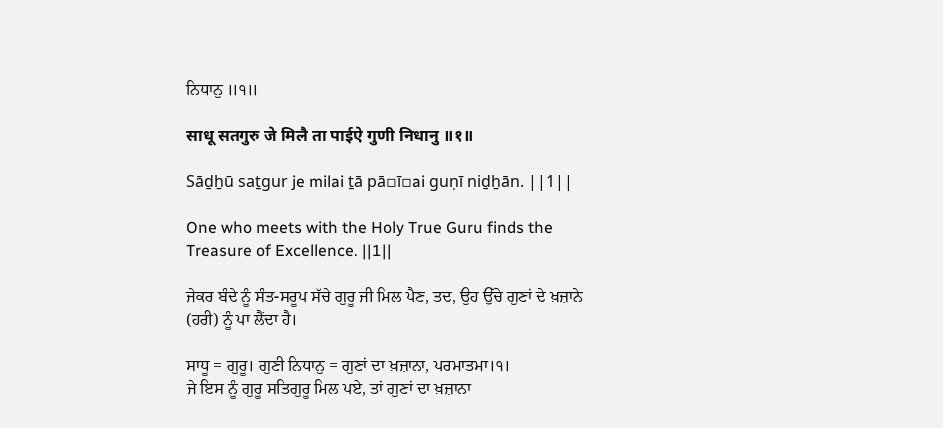ਨਿਧਾਨੁ ॥੧॥

साधू सतगुरु जे मिलै ता पाईऐ गुणी निधानु ॥१॥

Sāḏẖū saṯgur je milai ṯā pā▫ī▫ai guṇī niḏẖān. ||1||

One who meets with the Holy True Guru finds the Treasure of Excellence. ||1||

ਜੇਕਰ ਬੰਦੇ ਨੂੰ ਸੰਤ-ਸਰੂਪ ਸੱਚੇ ਗੁਰੂ ਜੀ ਮਿਲ ਪੈਣ, ਤਦ, ਉਹ ਉੱਚੇ ਗੁਣਾਂ ਦੇ ਖ਼ਜ਼ਾਨੇ (ਹਰੀ) ਨੂੰ ਪਾ ਲੈਂਦਾ ਹੈ।

ਸਾਧੂ = ਗੁਰੂ। ਗੁਣੀ ਨਿਧਾਨੁ = ਗੁਣਾਂ ਦਾ ਖ਼ਜ਼ਾਨਾ, ਪਰਮਾਤਮਾ।੧।
ਜੇ ਇਸ ਨੂੰ ਗੁਰੂ ਸਤਿਗੁਰੂ ਮਿਲ ਪਏ, ਤਾਂ ਗੁਣਾਂ ਦਾ ਖ਼ਜ਼ਾਨਾ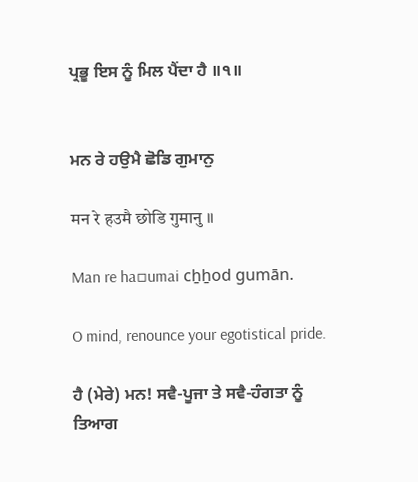ਪ੍ਰਭੂ ਇਸ ਨੂੰ ਮਿਲ ਪੈਂਦਾ ਹੈ ॥੧॥


ਮਨ ਰੇ ਹਉਮੈ ਛੋਡਿ ਗੁਮਾਨੁ

मन रे हउमै छोडि गुमानु ॥

Man re ha▫umai cẖẖod gumān.

O mind, renounce your egotistical pride.

ਹੈ (ਮੇਰੇ) ਮਨ! ਸਵੈ-ਪੂਜਾ ਤੇ ਸਵੈ-ਹੰਗਤਾ ਨੂੰ ਤਿਆਗ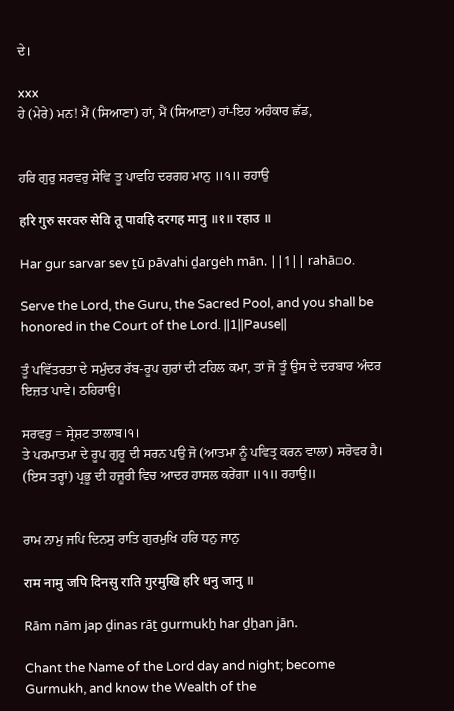ਦੇ।

xxx
ਹੇ (ਮੇਰੇ) ਮਨ! ਮੈਂ (ਸਿਆਣਾ) ਹਾਂ, ਮੈਂ (ਸਿਆਣਾ) ਹਾਂ-ਇਹ ਅਹੰਕਾਰ ਛੱਡ,


ਹਰਿ ਗੁਰੁ ਸਰਵਰੁ ਸੇਵਿ ਤੂ ਪਾਵਹਿ ਦਰਗਹ ਮਾਨੁ ॥੧॥ ਰਹਾਉ

हरि गुरु सरवरु सेवि तू पावहि दरगह मानु ॥१॥ रहाउ ॥

Har gur sarvar sev ṯū pāvahi ḏargėh mān. ||1|| rahā▫o.

Serve the Lord, the Guru, the Sacred Pool, and you shall be honored in the Court of the Lord. ||1||Pause||

ਤੂੰ ਪਵਿੱਤਰਤਾ ਦੇ ਸਮੁੰਦਰ ਰੱਬ-ਰੂਪ ਗੁਰਾਂ ਦੀ ਟਹਿਲ ਕਮਾ, ਤਾਂ ਜੋ ਤੂੰ ਉਸ ਦੇ ਦਰਬਾਰ ਅੰਦਰ ਇਜ਼ਤ ਪਾਵੇ। ਠਹਿਰਾਉ।

ਸਰਵਰੁ = ਸ੍ਰੇਸ਼ਟ ਤਾਲਾਬ।੧।
ਤੇ ਪਰਮਾਤਮਾ ਦੇ ਰੂਪ ਗੁਰੂ ਦੀ ਸਰਨ ਪਉ ਜੋ (ਆਤਮਾ ਨੂੰ ਪਵਿਤ੍ਰ ਕਰਨ ਵਾਲਾ) ਸਰੋਵਰ ਹੈ। (ਇਸ ਤਰ੍ਹਾਂ) ਪ੍ਰਭੂ ਦੀ ਹਜ਼ੂਰੀ ਵਿਚ ਆਦਰ ਹਾਸਲ ਕਰੇਂਗਾ ॥੧॥ ਰਹਾਉ॥


ਰਾਮ ਨਾਮੁ ਜਪਿ ਦਿਨਸੁ ਰਾਤਿ ਗੁਰਮੁਖਿ ਹਰਿ ਧਨੁ ਜਾਨੁ

राम नामु जपि दिनसु राति गुरमुखि हरि धनु जानु ॥

Rām nām jap ḏinas rāṯ gurmukẖ har ḏẖan jān.

Chant the Name of the Lord day and night; become Gurmukh, and know the Wealth of the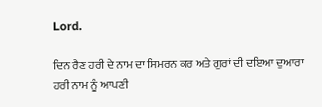Lord.

ਦਿਨ ਰੈਣ ਹਰੀ ਦੇ ਨਾਮ ਦਾ ਸਿਮਰਨ ਕਰ ਅਤੇ ਗੁਰਾਂ ਦੀ ਦਇਆ ਦੁਆਰਾ ਹਰੀ ਨਾਮ ਨੂੰ ਆਪਣੀ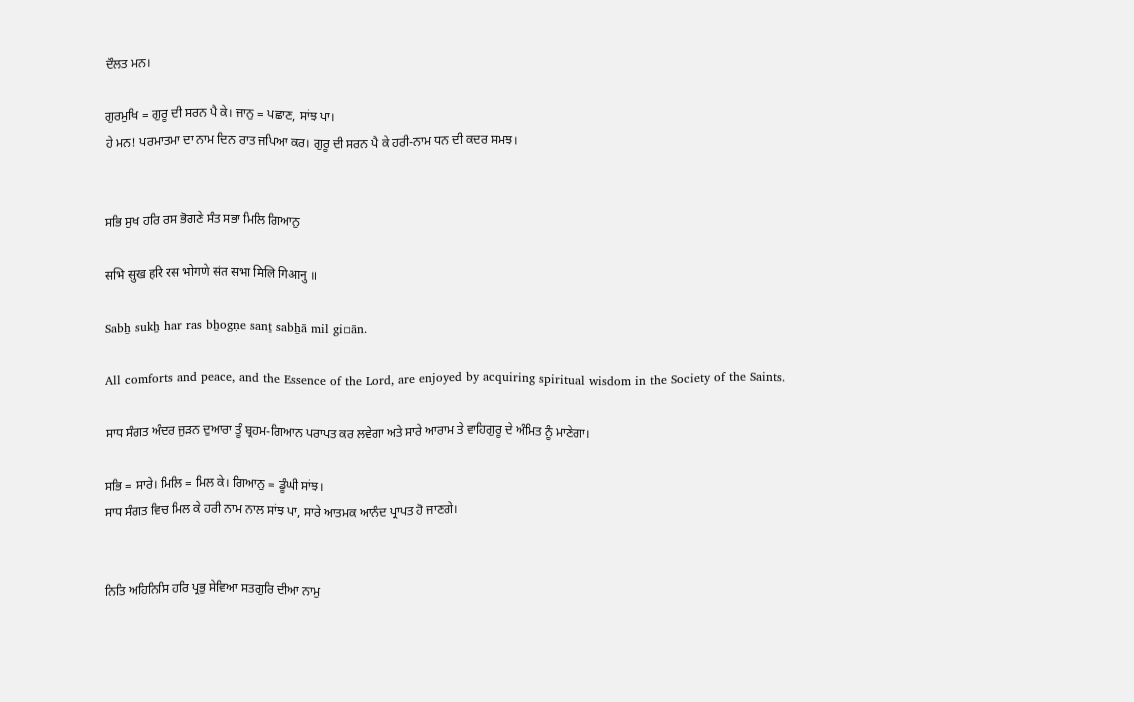ਦੌਲਤ ਮਨ।

ਗੁਰਮੁਖਿ = ਗੁਰੂ ਦੀ ਸਰਨ ਪੈ ਕੇ। ਜਾਨੁ = ਪਛਾਣ, ਸਾਂਝ ਪਾ।
ਹੇ ਮਨ! ਪਰਮਾਤਮਾ ਦਾ ਨਾਮ ਦਿਨ ਰਾਤ ਜਪਿਆ ਕਰ। ਗੁਰੂ ਦੀ ਸਰਨ ਪੈ ਕੇ ਹਰੀ-ਨਾਮ ਧਨ ਦੀ ਕਦਰ ਸਮਝ।


ਸਭਿ ਸੁਖ ਹਰਿ ਰਸ ਭੋਗਣੇ ਸੰਤ ਸਭਾ ਮਿਲਿ ਗਿਆਨੁ

सभि सुख हरि रस भोगणे संत सभा मिलि गिआनु ॥

Sabẖ sukẖ har ras bẖogṇe sanṯ sabẖā mil gi▫ān.

All comforts and peace, and the Essence of the Lord, are enjoyed by acquiring spiritual wisdom in the Society of the Saints.

ਸਾਧ ਸੰਗਤ ਅੰਦਰ ਜੁੜਨ ਦੁਆਰਾ ਤੂੰ ਬ੍ਰਹਮ-ਗਿਆਨ ਪਰਾਪਤ ਕਰ ਲਵੇਗਾ ਅਤੇ ਸਾਰੇ ਆਰਾਮ ਤੇ ਵਾਹਿਗੁਰੂ ਦੇ ਅੰਮਿਤ ਨੂੰ ਮਾਣੇਗਾ।

ਸਭਿ = ਸਾਰੇ। ਮਿਲਿ = ਮਿਲ ਕੇ। ਗਿਆਨੁ = ਡੂੰਘੀ ਸਾਂਝ।
ਸਾਧ ਸੰਗਤ ਵਿਚ ਮਿਲ ਕੇ ਹਰੀ ਨਾਮ ਨਾਲ ਸਾਂਝ ਪਾ, ਸਾਰੇ ਆਤਮਕ ਆਨੰਦ ਪ੍ਰਾਪਤ ਹੋ ਜਾਣਗੇ।


ਨਿਤਿ ਅਹਿਨਿਸਿ ਹਰਿ ਪ੍ਰਭੁ ਸੇਵਿਆ ਸਤਗੁਰਿ ਦੀਆ ਨਾਮੁ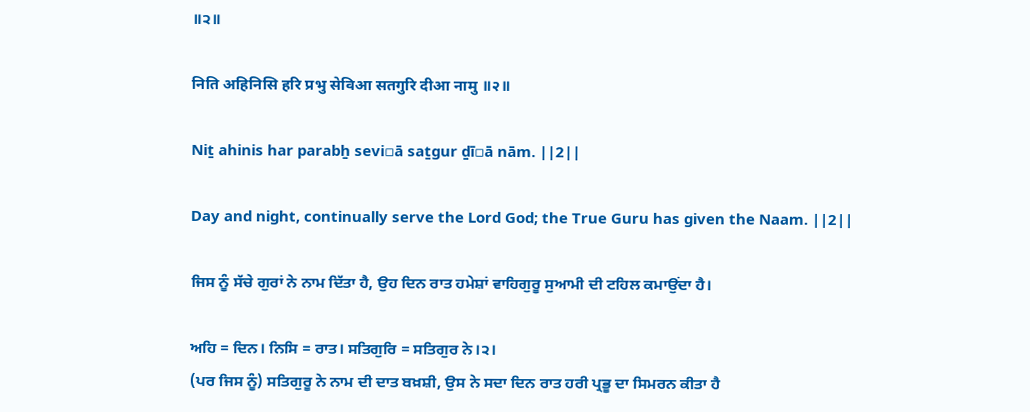॥੨॥

निति अहिनिसि हरि प्रभु सेविआ सतगुरि दीआ नामु ॥२॥

Niṯ ahinis har parabẖ sevi▫ā saṯgur ḏī▫ā nām. ||2||

Day and night, continually serve the Lord God; the True Guru has given the Naam. ||2||

ਜਿਸ ਨੂੰ ਸੱਚੇ ਗੁਰਾਂ ਨੇ ਨਾਮ ਦਿੱਤਾ ਹੈ, ਉਹ ਦਿਨ ਰਾਤ ਹਮੇਸ਼ਾਂ ਵਾਹਿਗੁਰੂ ਸੁਆਮੀ ਦੀ ਟਹਿਲ ਕਮਾਉਂਦਾ ਹੈ।

ਅਹਿ = ਦਿਨ। ਨਿਸਿ = ਰਾਤ। ਸਤਿਗੁਰਿ = ਸਤਿਗੁਰ ਨੇ।੨।
(ਪਰ ਜਿਸ ਨੂੰ) ਸਤਿਗੁਰੂ ਨੇ ਨਾਮ ਦੀ ਦਾਤ ਬਖ਼ਸ਼ੀ, ਉਸ ਨੇ ਸਦਾ ਦਿਨ ਰਾਤ ਹਰੀ ਪ੍ਰਭੂ ਦਾ ਸਿਮਰਨ ਕੀਤਾ ਹੈ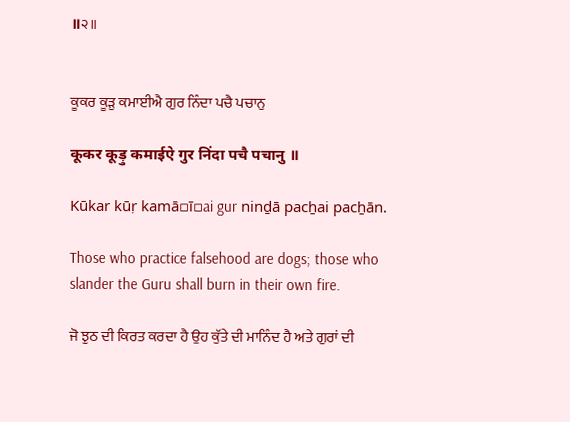॥੨॥


ਕੂਕਰ ਕੂੜੁ ਕਮਾਈਐ ਗੁਰ ਨਿੰਦਾ ਪਚੈ ਪਚਾਨੁ

कूकर कूड़ु कमाईऐ गुर निंदा पचै पचानु ॥

Kūkar kūṛ kamā▫ī▫ai gur ninḏā pacẖai pacẖān.

Those who practice falsehood are dogs; those who slander the Guru shall burn in their own fire.

ਜੋ ਝੁਠ ਦੀ ਕਿਰਤ ਕਰਦਾ ਹੈ ਉਹ ਕੁੱਤੇ ਦੀ ਮਾਨਿੰਦ ਹੈ ਅਤੇ ਗੁਰਾਂ ਦੀ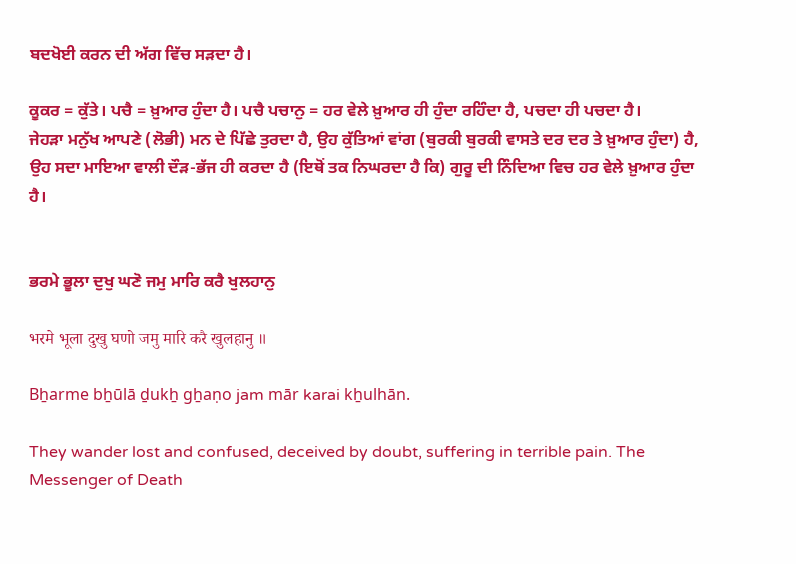ਬਦਖੋਈ ਕਰਨ ਦੀ ਅੱਗ ਵਿੱਚ ਸੜਦਾ ਹੈ।

ਕੂਕਰ = ਕੁੱਤੇ। ਪਚੈ = ਖ਼ੁਆਰ ਹੁੰਦਾ ਹੈ। ਪਚੈ ਪਚਾਨੁ = ਹਰ ਵੇਲੇ ਖ਼ੁਆਰ ਹੀ ਹੁੰਦਾ ਰਹਿੰਦਾ ਹੈ, ਪਚਦਾ ਹੀ ਪਚਦਾ ਹੈ।
ਜੇਹੜਾ ਮਨੁੱਖ ਆਪਣੇ (ਲੋਭੀ) ਮਨ ਦੇ ਪਿੱਛੇ ਤੁਰਦਾ ਹੈ, ਉਹ ਕੁੱਤਿਆਂ ਵਾਂਗ (ਬੁਰਕੀ ਬੁਰਕੀ ਵਾਸਤੇ ਦਰ ਦਰ ਤੇ ਖ਼ੁਆਰ ਹੁੰਦਾ) ਹੈ, ਉਹ ਸਦਾ ਮਾਇਆ ਵਾਲੀ ਦੌੜ-ਭੱਜ ਹੀ ਕਰਦਾ ਹੈ (ਇਥੋਂ ਤਕ ਨਿਘਰਦਾ ਹੈ ਕਿ) ਗੁਰੂ ਦੀ ਨਿੰਦਿਆ ਵਿਚ ਹਰ ਵੇਲੇ ਖ਼ੁਆਰ ਹੁੰਦਾ ਹੈ।


ਭਰਮੇ ਭੂਲਾ ਦੁਖੁ ਘਣੋ ਜਮੁ ਮਾਰਿ ਕਰੈ ਖੁਲਹਾਨੁ

भरमे भूला दुखु घणो जमु मारि करै खुलहानु ॥

Bẖarme bẖūlā ḏukẖ gẖaṇo jam mār karai kẖulhān.

They wander lost and confused, deceived by doubt, suffering in terrible pain. The Messenger of Death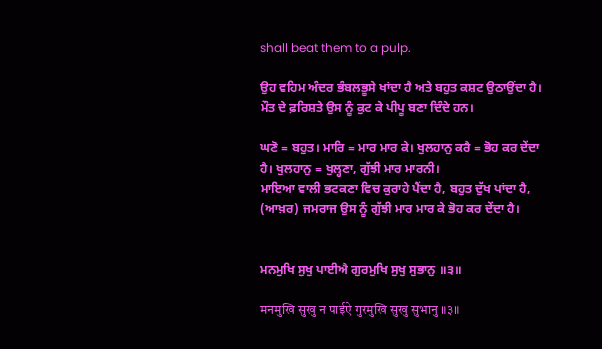shall beat them to a pulp.

ਉਹ ਵਹਿਮ ਅੰਦਰ ਭੰਬਲਭੂਸੇ ਖਾਂਦਾ ਹੈ ਅਤੇ ਬਹੁਤ ਕਸ਼ਟ ਉਠਾਉਂਦਾ ਹੈ। ਮੌਤ ਦੇ ਫ਼ਰਿਸ਼ਤੇ ਉਸ ਨੂੰ ਕੁਟ ਕੇ ਪੀਪੂ ਬਣਾ ਦਿੰਦੇ ਹਨ।

ਘਣੋ = ਬਹੁਤ। ਮਾਰਿ = ਮਾਰ ਮਾਰ ਕੇ। ਖੁਲਹਾਨੁ ਕਰੈ = ਭੋਹ ਕਰ ਦੇਂਦਾ ਹੈ। ਖੁਲਹਾਨੁ = ਖੁਲ੍ਹਣਾ, ਗੁੱਝੀ ਮਾਰ ਮਾਰਨੀ।
ਮਾਇਆ ਵਾਲੀ ਭਟਕਣਾ ਵਿਚ ਕੁਰਾਹੇ ਪੈਂਦਾ ਹੈ, ਬਹੁਤ ਦੁੱਖ ਪਾਂਦਾ ਹੈ, (ਆਖ਼ਰ) ਜਮਰਾਜ ਉਸ ਨੂੰ ਗੁੱਝੀ ਮਾਰ ਮਾਰ ਕੇ ਭੋਹ ਕਰ ਦੇਂਦਾ ਹੈ।


ਮਨਮੁਖਿ ਸੁਖੁ ਪਾਈਐ ਗੁਰਮੁਖਿ ਸੁਖੁ ਸੁਭਾਨੁ ॥੩॥

मनमुखि सुखु न पाईऐ गुरमुखि सुखु सुभानु ॥३॥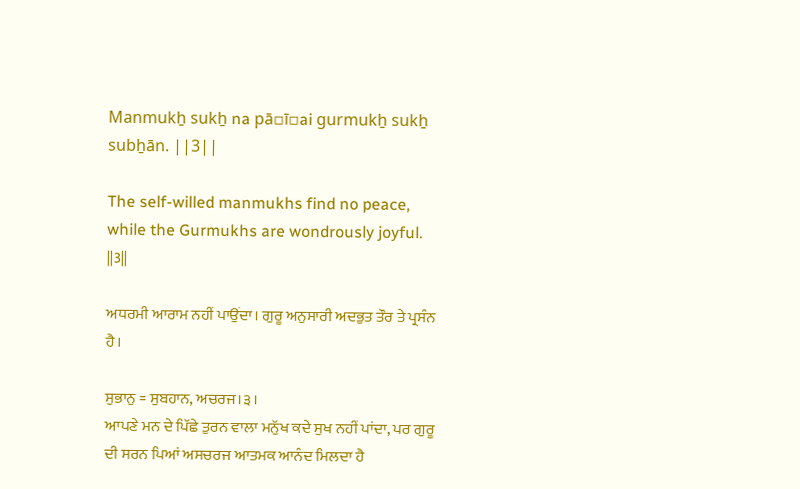Manmukẖ sukẖ na pā▫ī▫ai gurmukẖ sukẖ subẖān. ||3||

The self-willed manmukhs find no peace, while the Gurmukhs are wondrously joyful. ||3||

ਅਧਰਮੀ ਆਰਾਮ ਨਹੀਂ ਪਾਉਂਦਾ। ਗੁਰੂ ਅਨੁਸਾਰੀ ਅਦਭੁਤ ਤੌਰ ਤੇ ਪ੍ਰਸੰਨ ਹੈ।

ਸੁਭਾਨੁ = ਸੁਬਹਾਨ, ਅਚਰਜ।੩।
ਆਪਣੇ ਮਨ ਦੇ ਪਿੱਛੇ ਤੁਰਨ ਵਾਲਾ ਮਨੁੱਖ ਕਦੇ ਸੁਖ ਨਹੀਂ ਪਾਂਦਾ, ਪਰ ਗੁਰੂ ਦੀ ਸਰਨ ਪਿਆਂ ਅਸਚਰਜ ਆਤਮਕ ਆਨੰਦ ਮਿਲਦਾ ਹੈ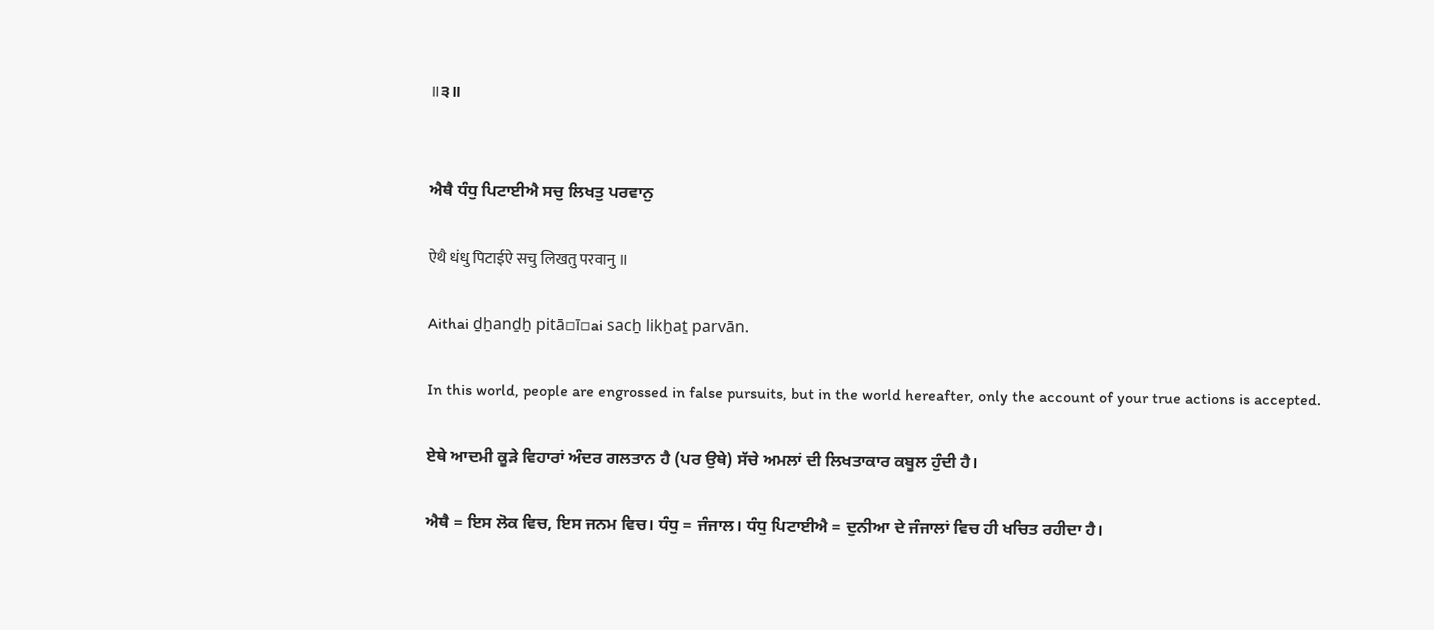॥੩॥


ਐਥੈ ਧੰਧੁ ਪਿਟਾਈਐ ਸਚੁ ਲਿਖਤੁ ਪਰਵਾਨੁ

ऐथै धंधु पिटाईऐ सचु लिखतु परवानु ॥

Aithai ḏẖanḏẖ pitā▫ī▫ai sacẖ likẖaṯ parvān.

In this world, people are engrossed in false pursuits, but in the world hereafter, only the account of your true actions is accepted.

ਏਥੇ ਆਦਮੀ ਕੂੜੇ ਵਿਹਾਰਾਂ ਅੰਦਰ ਗਲਤਾਨ ਹੈ (ਪਰ ਉਥੇ) ਸੱਚੇ ਅਮਲਾਂ ਦੀ ਲਿਖਤਾਕਾਰ ਕਬੂਲ ਹੁੰਦੀ ਹੈ।

ਐਥੈ = ਇਸ ਲੋਕ ਵਿਚ, ਇਸ ਜਨਮ ਵਿਚ। ਧੰਧੁ = ਜੰਜਾਲ। ਧੰਧੁ ਪਿਟਾਈਐ = ਦੁਨੀਆ ਦੇ ਜੰਜਾਲਾਂ ਵਿਚ ਹੀ ਖਚਿਤ ਰਹੀਦਾ ਹੈ।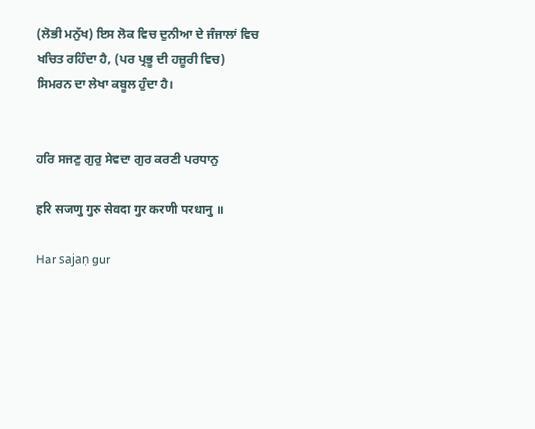(ਲੋਭੀ ਮਨੁੱਖ) ਇਸ ਲੋਕ ਵਿਚ ਦੁਨੀਆ ਦੇ ਜੰਜਾਲਾਂ ਵਿਚ ਖਚਿਤ ਰਹਿੰਦਾ ਹੈ, (ਪਰ ਪ੍ਰਭੂ ਦੀ ਹਜ਼ੂਰੀ ਵਿਚ) ਸਿਮਰਨ ਦਾ ਲੇਖਾ ਕਬੂਲ ਹੁੰਦਾ ਹੈ।


ਹਰਿ ਸਜਣੁ ਗੁਰੁ ਸੇਵਦਾ ਗੁਰ ਕਰਣੀ ਪਰਧਾਨੁ

हरि सजणु गुरु सेवदा गुर करणी परधानु ॥

Har sajaṇ gur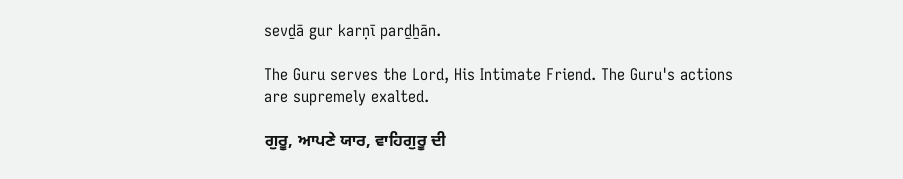sevḏā gur karṇī parḏẖān.

The Guru serves the Lord, His Intimate Friend. The Guru's actions are supremely exalted.

ਗੁਰੂ, ਆਪਣੇ ਯਾਰ, ਵਾਹਿਗੁਰੂ ਦੀ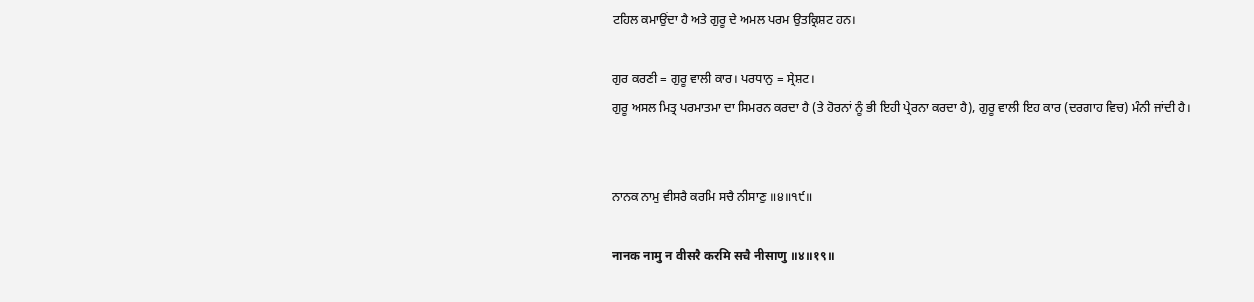ਟਹਿਲ ਕਮਾਉਂਦਾ ਹੈ ਅਤੇ ਗੁਰੂ ਦੇ ਅਮਲ ਪਰਮ ਉਤਕ੍ਰਿਸ਼ਟ ਹਨ।

ਗੁਰ ਕਰਣੀ = ਗੁਰੂ ਵਾਲੀ ਕਾਰ। ਪਰਧਾਨੁ = ਸ੍ਰੇਸ਼ਟ।
ਗੁਰੂ ਅਸਲ ਮਿਤ੍ਰ ਪਰਮਾਤਮਾ ਦਾ ਸਿਮਰਨ ਕਰਦਾ ਹੈ (ਤੇ ਹੋਰਨਾਂ ਨੂੰ ਭੀ ਇਹੀ ਪ੍ਰੇਰਨਾ ਕਰਦਾ ਹੈ), ਗੁਰੂ ਵਾਲੀ ਇਹ ਕਾਰ (ਦਰਗਾਹ ਵਿਚ) ਮੰਨੀ ਜਾਂਦੀ ਹੈ।


ਨਾਨਕ ਨਾਮੁ ਵੀਸਰੈ ਕਰਮਿ ਸਚੈ ਨੀਸਾਣੁ ॥੪॥੧੯॥

नानक नामु न वीसरै करमि सचै नीसाणु ॥४॥१९॥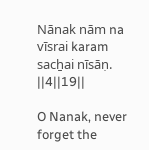Nānak nām na vīsrai karam sacẖai nīsāṇ. ||4||19||

O Nanak, never forget the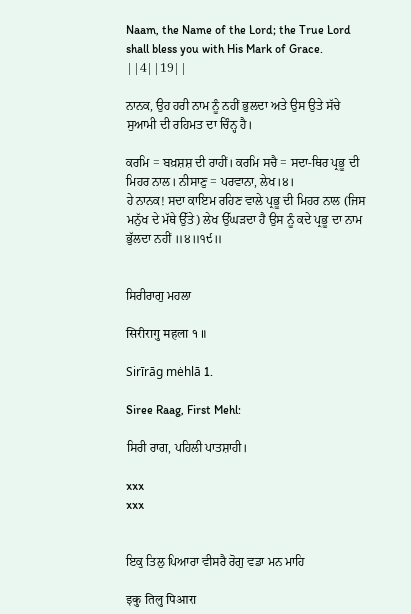Naam, the Name of the Lord; the True Lord shall bless you with His Mark of Grace. ||4||19||

ਨਾਨਕ, ਉਹ ਹਰੀ ਨਾਮ ਨੂੰ ਨਹੀਂ ਭੁਲਦਾ ਅਤੇ ਉਸ ਉਤੇ ਸੱਚੇ ਸੁਆਮੀ ਦੀ ਰਹਿਮਤ ਦਾ ਚਿੰਨ੍ਹ ਹੈ।

ਕਰਮਿ = ਬਖ਼ਸ਼ਸ਼ ਦੀ ਰਾਹੀਂ। ਕਰਮਿ ਸਚੈ = ਸਦਾ-ਥਿਰ ਪ੍ਰਭੂ ਦੀ ਮਿਹਰ ਨਾਲ। ਨੀਸਾਣੁ = ਪਰਵਾਨਾ, ਲੇਖ।੪।
ਹੇ ਨਾਨਕ! ਸਦਾ ਕਾਇਮ ਰਹਿਣ ਵਾਲੇ ਪ੍ਰਭੂ ਦੀ ਮਿਹਰ ਨਾਲ (ਜਿਸ ਮਨੁੱਖ ਦੇ ਮੱਥੇ ਉੱਤੇ) ਲੇਖ ਉੱਘੜਦਾ ਹੈ ਉਸ ਨੂੰ ਕਦੇ ਪ੍ਰਭੂ ਦਾ ਨਾਮ ਭੁੱਲਦਾ ਨਹੀਂ ॥੪॥੧੯॥


ਸਿਰੀਰਾਗੁ ਮਹਲਾ

सिरीरागु महला १ ॥

Sirīrāg mėhlā 1.

Siree Raag, First Mehl:

ਸਿਰੀ ਰਾਗ, ਪਹਿਲੀ ਪਾਤਸ਼ਾਹੀ।

xxx
xxx


ਇਕੁ ਤਿਲੁ ਪਿਆਰਾ ਵੀਸਰੈ ਰੋਗੁ ਵਡਾ ਮਨ ਮਾਹਿ

इकु तिलु पिआरा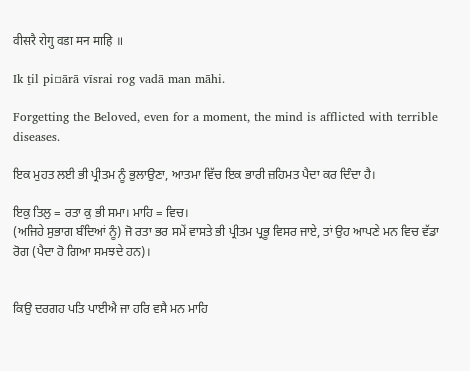वीसरै रोगु वडा मन माहि ॥

Ik ṯil pi▫ārā vīsrai rog vadā man māhi.

Forgetting the Beloved, even for a moment, the mind is afflicted with terrible diseases.

ਇਕ ਮੁਹਤ ਲਈ ਭੀ ਪ੍ਰੀਤਮ ਨੂੰ ਭੁਲਾਉਣਾ, ਆਤਮਾ ਵਿੱਚ ਇਕ ਭਾਰੀ ਜ਼ਹਿਮਤ ਪੈਦਾ ਕਰ ਦਿੰਦਾ ਹੈ।

ਇਕੁ ਤਿਲੁ = ਰਤਾ ਕੁ ਭੀ ਸਮਾ। ਮਾਹਿ = ਵਿਚ।
(ਅਜਿਹੇ ਸੁਭਾਗ ਬੰਦਿਆਂ ਨੂੰ) ਜੋ ਰਤਾ ਭਰ ਸਮੇਂ ਵਾਸਤੇ ਭੀ ਪ੍ਰੀਤਮ ਪ੍ਰਭੂ ਵਿਸਰ ਜਾਏ, ਤਾਂ ਉਹ ਆਪਣੇ ਮਨ ਵਿਚ ਵੱਡਾ ਰੋਗ (ਪੈਦਾ ਹੋ ਗਿਆ ਸਮਝਦੇ ਹਨ)।


ਕਿਉ ਦਰਗਹ ਪਤਿ ਪਾਈਐ ਜਾ ਹਰਿ ਵਸੈ ਮਨ ਮਾਹਿ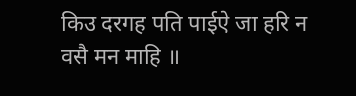किउ दरगह पति पाईऐ जा हरि न वसै मन माहि ॥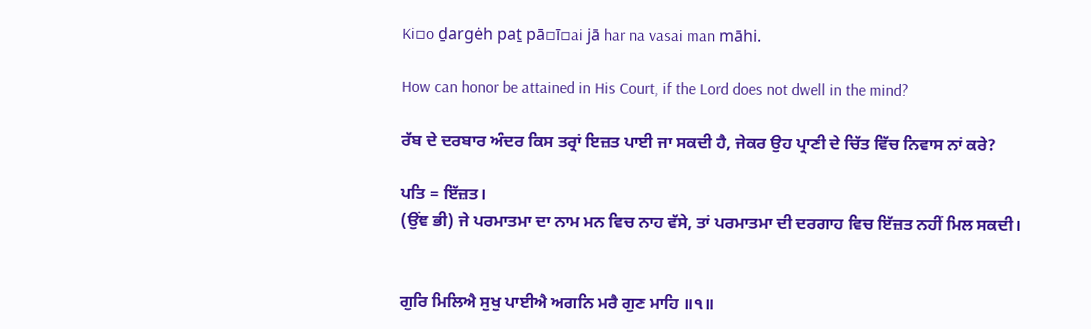Ki▫o ḏargėh paṯ pā▫ī▫ai jā har na vasai man māhi.

How can honor be attained in His Court, if the Lord does not dwell in the mind?

ਰੱਬ ਦੇ ਦਰਬਾਰ ਅੰਦਰ ਕਿਸ ਤਰ੍ਰਾਂ ਇਜ਼ਤ ਪਾਈ ਜਾ ਸਕਦੀ ਹੈ, ਜੇਕਰ ਉਹ ਪ੍ਰਾਣੀ ਦੇ ਚਿੱਤ ਵਿੱਚ ਨਿਵਾਸ ਨਾਂ ਕਰੇ?

ਪਤਿ = ਇੱਜ਼ਤ।
(ਉਂਞ ਭੀ) ਜੇ ਪਰਮਾਤਮਾ ਦਾ ਨਾਮ ਮਨ ਵਿਚ ਨਾਹ ਵੱਸੇ, ਤਾਂ ਪਰਮਾਤਮਾ ਦੀ ਦਰਗਾਹ ਵਿਚ ਇੱਜ਼ਤ ਨਹੀਂ ਮਿਲ ਸਕਦੀ।


ਗੁਰਿ ਮਿਲਿਐ ਸੁਖੁ ਪਾਈਐ ਅਗਨਿ ਮਰੈ ਗੁਣ ਮਾਹਿ ॥੧॥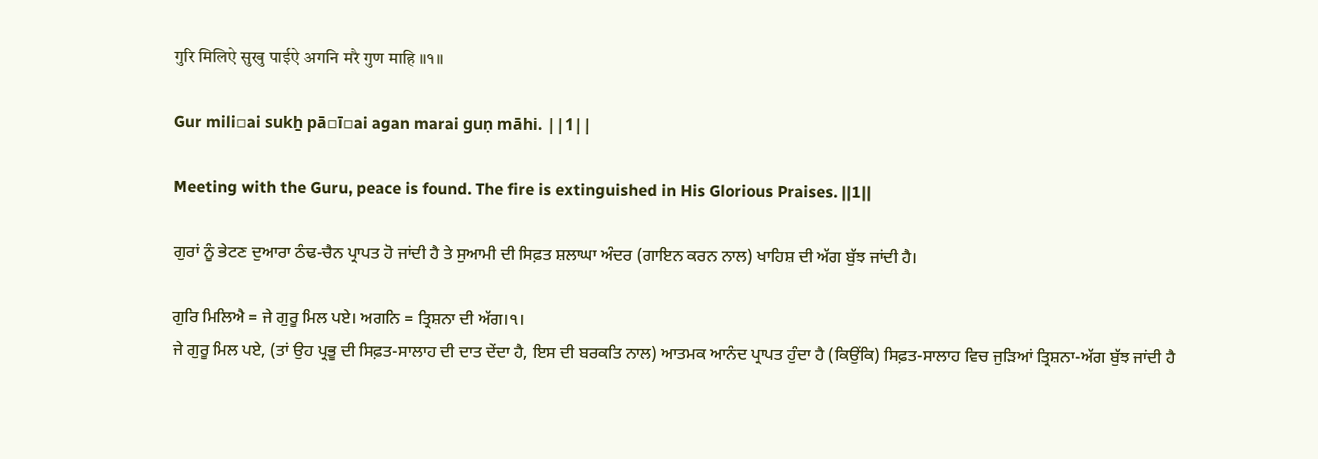गुरि मिलिऐ सुखु पाईऐ अगनि मरै गुण माहि ॥१॥

Gur mili▫ai sukẖ pā▫ī▫ai agan marai guṇ māhi. ||1||

Meeting with the Guru, peace is found. The fire is extinguished in His Glorious Praises. ||1||

ਗੁਰਾਂ ਨੂੰ ਭੇਟਣ ਦੁਆਰਾ ਠੰਢ-ਚੈਨ ਪ੍ਰਾਪਤ ਹੋ ਜਾਂਦੀ ਹੈ ਤੇ ਸੁਆਮੀ ਦੀ ਸਿਫ਼ਤ ਸ਼ਲਾਘਾ ਅੰਦਰ (ਗਾਇਨ ਕਰਨ ਨਾਲ) ਖਾਹਿਸ਼ ਦੀ ਅੱਗ ਬੁੱਝ ਜਾਂਦੀ ਹੈ।

ਗੁਰਿ ਮਿਲਿਐ = ਜੇ ਗੁਰੂ ਮਿਲ ਪਏ। ਅਗਨਿ = ਤ੍ਰਿਸ਼ਨਾ ਦੀ ਅੱਗ।੧।
ਜੇ ਗੁਰੂ ਮਿਲ ਪਏ, (ਤਾਂ ਉਹ ਪ੍ਰਭੂ ਦੀ ਸਿਫ਼ਤ-ਸਾਲਾਹ ਦੀ ਦਾਤ ਦੇਂਦਾ ਹੈ, ਇਸ ਦੀ ਬਰਕਤਿ ਨਾਲ) ਆਤਮਕ ਆਨੰਦ ਪ੍ਰਾਪਤ ਹੁੰਦਾ ਹੈ (ਕਿਉਂਕਿ) ਸਿਫ਼ਤ-ਸਾਲਾਹ ਵਿਚ ਜੁੜਿਆਂ ਤ੍ਰਿਸ਼ਨਾ-ਅੱਗ ਬੁੱਝ ਜਾਂਦੀ ਹੈ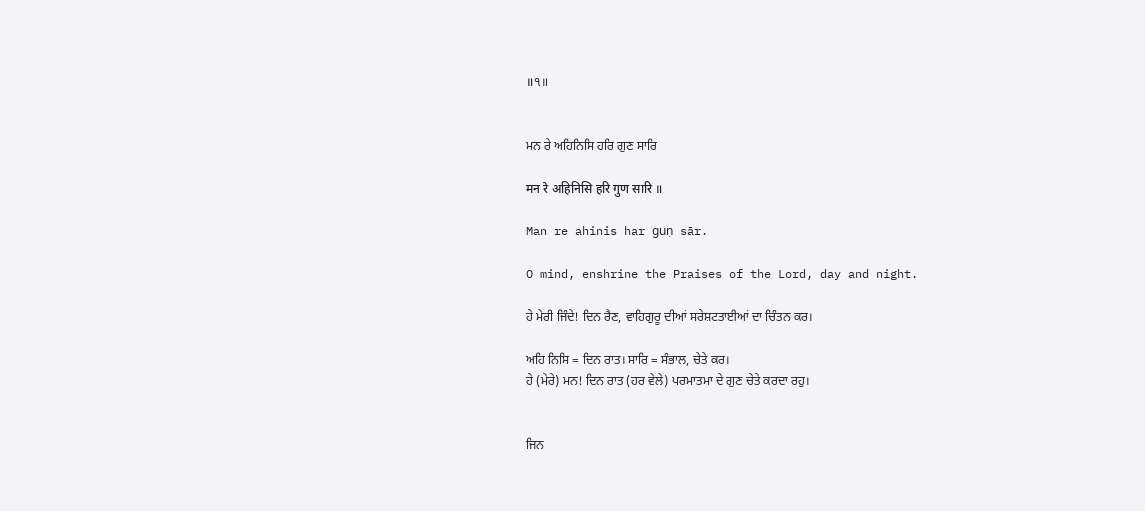॥੧॥


ਮਨ ਰੇ ਅਹਿਨਿਸਿ ਹਰਿ ਗੁਣ ਸਾਰਿ

मन रे अहिनिसि हरि गुण सारि ॥

Man re ahinis har guṇ sār.

O mind, enshrine the Praises of the Lord, day and night.

ਹੇ ਮੇਰੀ ਜਿੰਦੇ! ਦਿਨ ਰੈਣ, ਵਾਹਿਗੁਰੂ ਦੀਆਂ ਸਰੇਸ਼ਟਤਾਈਆਂ ਦਾ ਚਿੰਤਨ ਕਰ।

ਅਹਿ ਨਿਸਿ = ਦਿਨ ਰਾਤ। ਸਾਰਿ = ਸੰਭਾਲ, ਚੇਤੇ ਕਰ।
ਹੇ (ਮੇਰੇ) ਮਨ! ਦਿਨ ਰਾਤ (ਹਰ ਵੇਲੇ) ਪਰਮਾਤਮਾ ਦੇ ਗੁਣ ਚੇਤੇ ਕਰਦਾ ਰਹੁ।


ਜਿਨ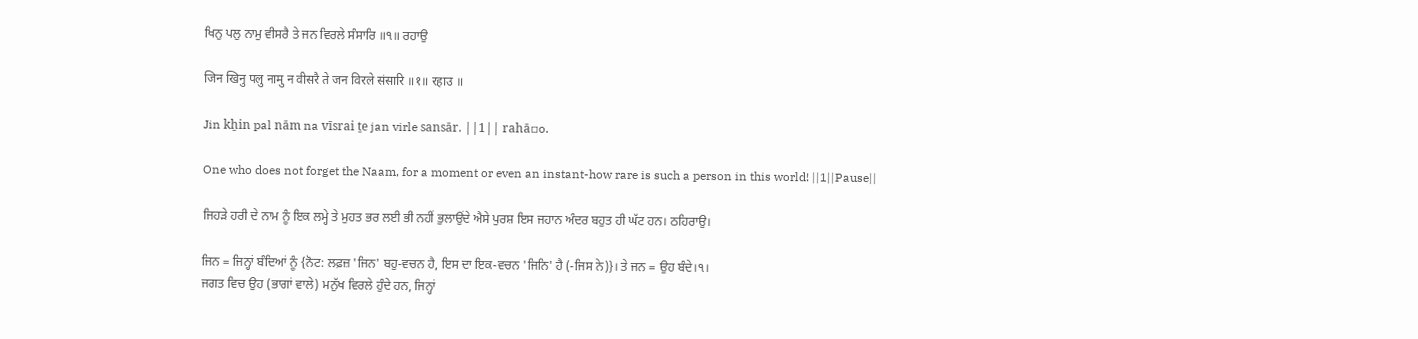ਖਿਨੁ ਪਲੁ ਨਾਮੁ ਵੀਸਰੈ ਤੇ ਜਨ ਵਿਰਲੇ ਸੰਸਾਰਿ ॥੧॥ ਰਹਾਉ

जिन खिनु पलु नामु न वीसरै ते जन विरले संसारि ॥१॥ रहाउ ॥

Jin kẖin pal nām na vīsrai ṯe jan virle sansār. ||1|| rahā▫o.

One who does not forget the Naam, for a moment or even an instant-how rare is such a person in this world! ||1||Pause||

ਜਿਹੜੇ ਹਰੀ ਦੇ ਨਾਮ ਨੂੰ ਇਕ ਲਮ੍ਹੇ ਤੇ ਮੁਹਤ ਭਰ ਲਈ ਭੀ ਨਹੀਂ ਭੁਲਾਉਂਦੇ ਐਸੇ ਪੁਰਸ਼ ਇਸ ਜਹਾਨ ਅੰਦਰ ਬਹੁਤ ਹੀ ਘੱਟ ਹਨ। ਠਹਿਰਾਉ।

ਜਿਨ = ਜਿਨ੍ਹਾਂ ਬੰਦਿਆਂ ਨੂੰ {ਨੋਟ: ਲਫ਼ਜ਼ 'ਜਿਨ' ਬਹੁ-ਵਚਨ ਹੈ, ਇਸ ਦਾ ਇਕ-ਵਚਨ 'ਜਿਨਿ' ਹੈ (-ਜਿਸ ਨੇ)}। ਤੇ ਜਨ = ਉਹ ਬੰਦੇ।੧।
ਜਗਤ ਵਿਚ ਉਹ (ਭਾਗਾਂ ਵਾਲੇ) ਮਨੁੱਖ ਵਿਰਲੇ ਹੁੰਦੇ ਹਨ, ਜਿਨ੍ਹਾਂ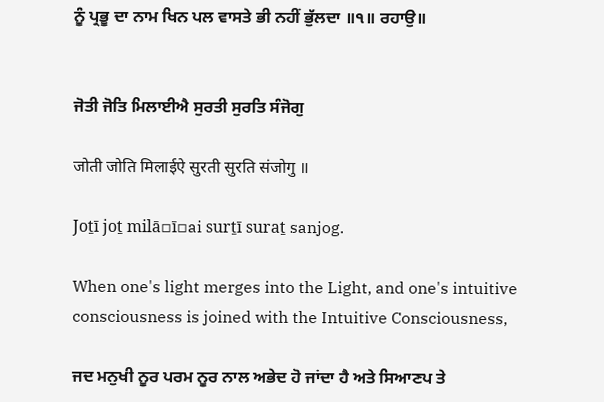ਨੂੰ ਪ੍ਰਭੂ ਦਾ ਨਾਮ ਖਿਨ ਪਲ ਵਾਸਤੇ ਭੀ ਨਹੀਂ ਭੁੱਲਦਾ ॥੧॥ ਰਹਾਉ॥


ਜੋਤੀ ਜੋਤਿ ਮਿਲਾਈਐ ਸੁਰਤੀ ਸੁਰਤਿ ਸੰਜੋਗੁ

जोती जोति मिलाईऐ सुरती सुरति संजोगु ॥

Joṯī joṯ milā▫ī▫ai surṯī suraṯ sanjog.

When one's light merges into the Light, and one's intuitive consciousness is joined with the Intuitive Consciousness,

ਜਦ ਮਨੁਖੀ ਨੂਰ ਪਰਮ ਨੂਰ ਨਾਲ ਅਭੇਦ ਹੋ ਜਾਂਦਾ ਹੈ ਅਤੇ ਸਿਆਣਪ ਤੇ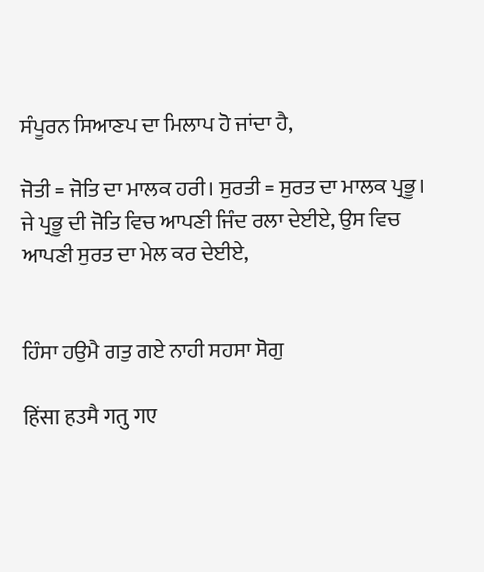ਸੰਪੂਰਨ ਸਿਆਣਪ ਦਾ ਮਿਲਾਪ ਹੋ ਜਾਂਦਾ ਹੈ,

ਜੋਤੀ = ਜੋਤਿ ਦਾ ਮਾਲਕ ਹਰੀ। ਸੁਰਤੀ = ਸੁਰਤ ਦਾ ਮਾਲਕ ਪ੍ਰਭੂ।
ਜੇ ਪ੍ਰਭੂ ਦੀ ਜੋਤਿ ਵਿਚ ਆਪਣੀ ਜਿੰਦ ਰਲਾ ਦੇਈਏ, ਉਸ ਵਿਚ ਆਪਣੀ ਸੁਰਤ ਦਾ ਮੇਲ ਕਰ ਦੇਈਏ,


ਹਿੰਸਾ ਹਉਮੈ ਗਤੁ ਗਏ ਨਾਹੀ ਸਹਸਾ ਸੋਗੁ

हिंसा हउमै गतु गए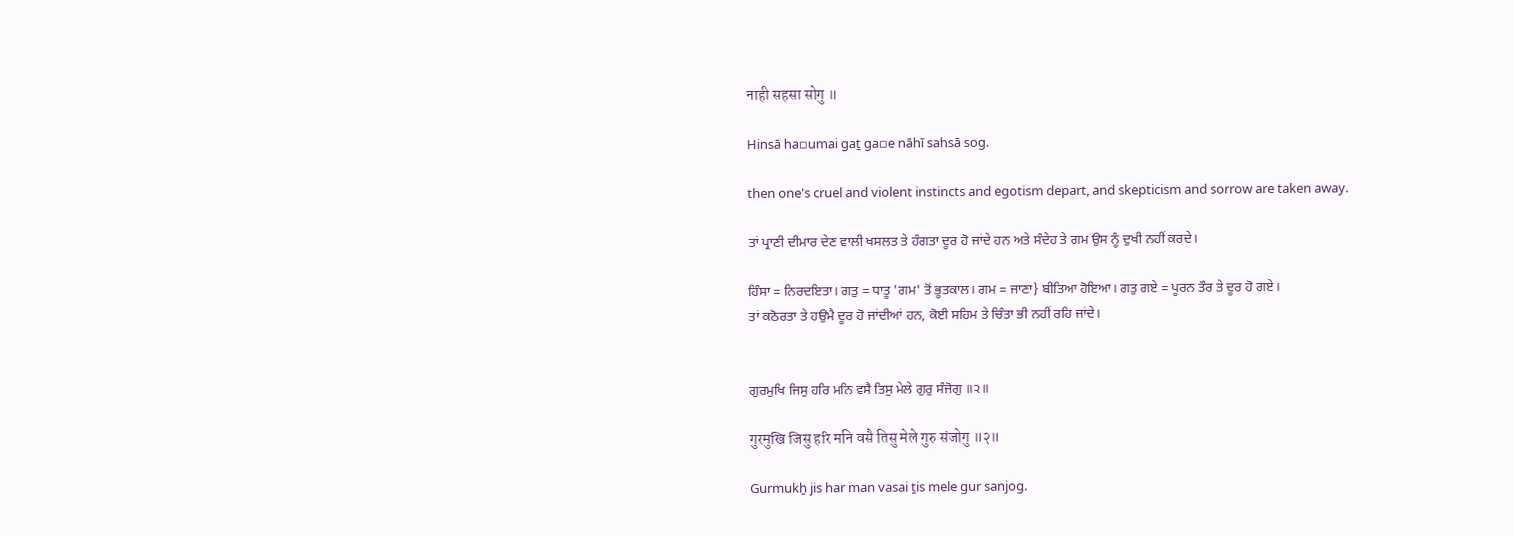नाही सहसा सोगु ॥

Hinsā ha▫umai gaṯ ga▫e nāhī sahsā sog.

then one's cruel and violent instincts and egotism depart, and skepticism and sorrow are taken away.

ਤਾਂ ਪ੍ਰਾਣੀ ਦੀਮਾਰ ਦੇਣ ਵਾਲੀ ਖਸਲਤ ਤੇ ਹੰਗਤਾ ਦੂਰ ਹੋ ਜਾਂਦੇ ਹਨ ਅਤੇ ਸੰਦੇਹ ਤੇ ਗਮ ਉਸ ਨੂੰ ਦੁਖੀ ਨਹੀਂ ਕਰਦੇ।

ਹਿੰਸਾ = ਨਿਰਦਇਤਾ। ਗਤੁ = ਧਾਤੂ 'ਗਮ' ਤੋਂ ਭੂਤਕਾਲ। ਗਮ = ਜਾਣਾ} ਬੀਤਿਆ ਹੋਇਆ। ਗਤੁ ਗਏ = ਪੂਰਨ ਤੌਰ ਤੇ ਦੂਰ ਹੋ ਗਏ।
ਤਾਂ ਕਠੋਰਤਾ ਤੇ ਹਉਮੈ ਦੂਰ ਹੋ ਜਾਂਦੀਆਂ ਹਨ, ਕੋਈ ਸਹਿਮ ਤੇ ਚਿੰਤਾ ਭੀ ਨਹੀਂ ਰਹਿ ਜਾਂਦੇ।


ਗੁਰਮੁਖਿ ਜਿਸੁ ਹਰਿ ਮਨਿ ਵਸੈ ਤਿਸੁ ਮੇਲੇ ਗੁਰੁ ਸੰਜੋਗੁ ॥੨॥

गुरमुखि जिसु हरि मनि वसै तिसु मेले गुरु संजोगु ॥२॥

Gurmukẖ jis har man vasai ṯis mele gur sanjog.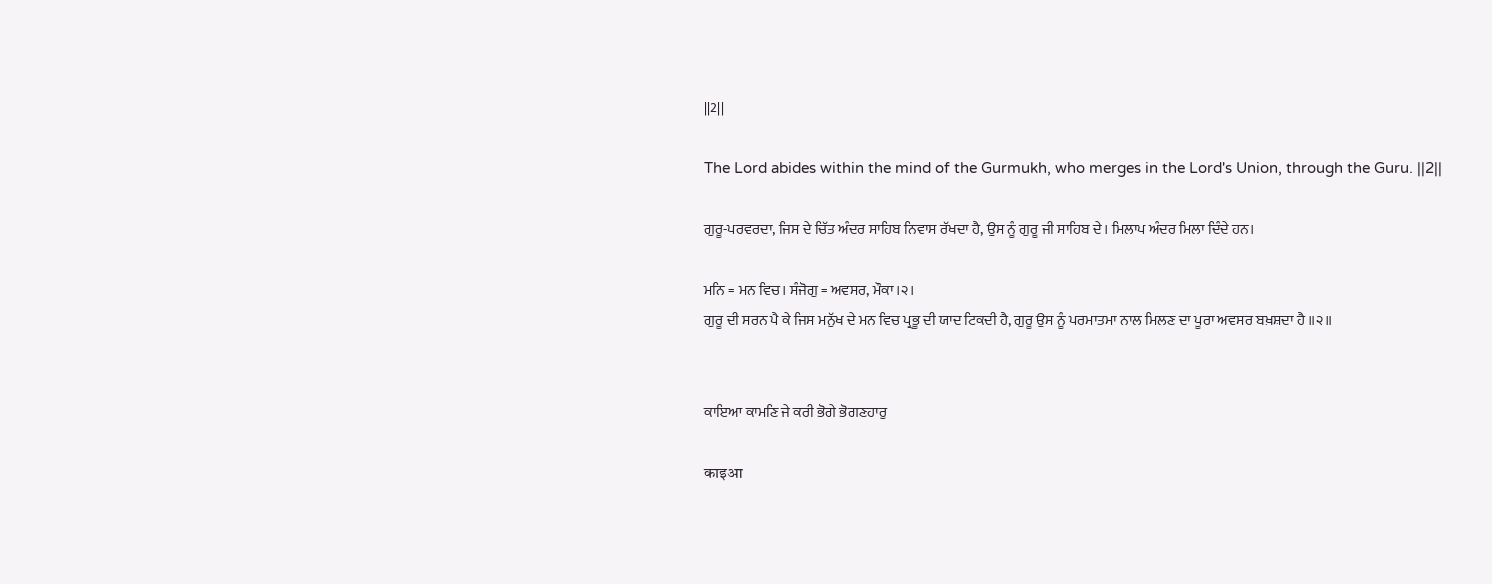||2||

The Lord abides within the mind of the Gurmukh, who merges in the Lord's Union, through the Guru. ||2||

ਗੁਰੂ-ਪਰਵਰਦਾ, ਜਿਸ ਦੇ ਚਿੱਤ ਅੰਦਰ ਸਾਹਿਬ ਨਿਵਾਸ ਰੱਖਦਾ ਹੈ, ਉਸ ਨੂੰ ਗੁਰੂ ਜੀ ਸਾਹਿਬ ਦੇ। ਮਿਲਾਪ ਅੰਦਰ ਮਿਲਾ ਦਿੰਦੇ ਹਨ।

ਮਨਿ = ਮਨ ਵਿਚ। ਸੰਜੋਗੁ = ਅਵਸਰ, ਮੌਕਾ।੨।
ਗੁਰੂ ਦੀ ਸਰਨ ਪੈ ਕੇ ਜਿਸ ਮਨੁੱਖ ਦੇ ਮਨ ਵਿਚ ਪ੍ਰਭੂ ਦੀ ਯਾਦ ਟਿਕਦੀ ਹੈ, ਗੁਰੂ ਉਸ ਨੂੰ ਪਰਮਾਤਮਾ ਨਾਲ ਮਿਲਣ ਦਾ ਪੂਰਾ ਅਵਸਰ ਬਖ਼ਸ਼ਦਾ ਹੈ ॥੨॥


ਕਾਇਆ ਕਾਮਣਿ ਜੇ ਕਰੀ ਭੋਗੇ ਭੋਗਣਹਾਰੁ

काइआ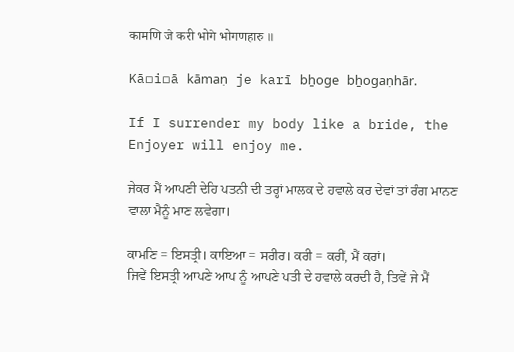कामणि जे करी भोगे भोगणहारु ॥

Kā▫i▫ā kāmaṇ je karī bẖoge bẖogaṇhār.

If I surrender my body like a bride, the Enjoyer will enjoy me.

ਜੇਕਰ ਮੈਂ ਆਪਣੀ ਦੇਹਿ ਪਤਨੀ ਦੀ ਤਰ੍ਹਾਂ ਮਾਲਕ ਦੇ ਹਵਾਲੇ ਕਰ ਦੇਵਾਂ ਤਾਂ ਰੰਗ ਮਾਨਣ ਵਾਲਾ ਮੈਨੂੰ ਮਾਣ ਲਵੇਗਾ।

ਕਾਮਣਿ = ਇਸਤ੍ਰੀ। ਕਾਇਆ = ਸਰੀਰ। ਕਰੀ = ਕਰੀਂ, ਮੈਂ ਕਰਾਂ।
ਜਿਵੇਂ ਇਸਤ੍ਰੀ ਆਪਣੇ ਆਪ ਨੂੰ ਆਪਣੇ ਪਤੀ ਦੇ ਹਵਾਲੇ ਕਰਦੀ ਹੈ, ਤਿਵੇਂ ਜੇ ਮੈਂ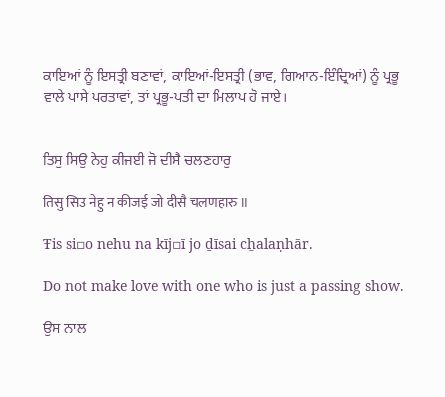ਕਾਇਆਂ ਨੂੰ ਇਸਤ੍ਰੀ ਬਣਾਵਾਂ, ਕਾਇਆਂ-ਇਸਤ੍ਰੀ (ਭਾਵ, ਗਿਆਨ-ਇੰਦ੍ਰਿਆਂ) ਨੂੰ ਪ੍ਰਭੂ ਵਾਲੇ ਪਾਸੇ ਪਰਤਾਵਾਂ, ਤਾਂ ਪ੍ਰਭੂ-ਪਤੀ ਦਾ ਮਿਲਾਪ ਹੋ ਜਾਏ।


ਤਿਸੁ ਸਿਉ ਨੇਹੁ ਕੀਜਈ ਜੋ ਦੀਸੈ ਚਲਣਹਾਰੁ

तिसु सिउ नेहु न कीजई जो दीसै चलणहारु ॥

Ŧis si▫o nehu na kīj▫ī jo ḏīsai cẖalaṇhār.

Do not make love with one who is just a passing show.

ਉਸ ਨਾਲ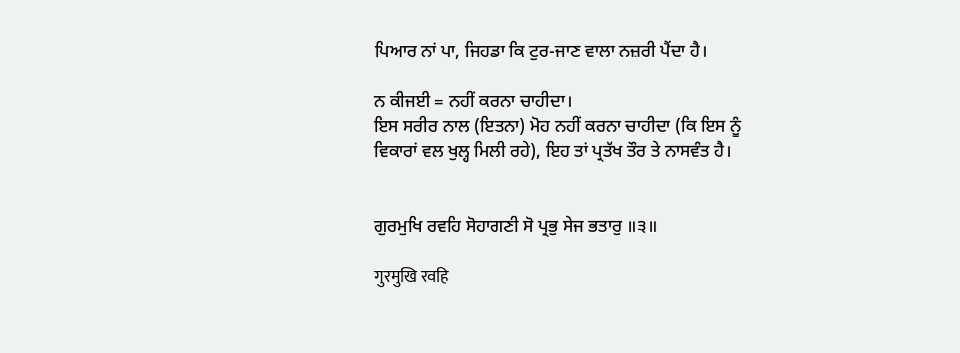ਪਿਆਰ ਨਾਂ ਪਾ, ਜਿਹਡਾ ਕਿ ਟੁਰ-ਜਾਣ ਵਾਲਾ ਨਜ਼ਰੀ ਪੈਂਦਾ ਹੈ।

ਨ ਕੀਜਈ = ਨਹੀਂ ਕਰਨਾ ਚਾਹੀਦਾ।
ਇਸ ਸਰੀਰ ਨਾਲ (ਇਤਨਾ) ਮੋਹ ਨਹੀਂ ਕਰਨਾ ਚਾਹੀਦਾ (ਕਿ ਇਸ ਨੂੰ ਵਿਕਾਰਾਂ ਵਲ ਖੁਲ੍ਹ ਮਿਲੀ ਰਹੇ), ਇਹ ਤਾਂ ਪ੍ਰਤੱਖ ਤੌਰ ਤੇ ਨਾਸਵੰਤ ਹੈ।


ਗੁਰਮੁਖਿ ਰਵਹਿ ਸੋਹਾਗਣੀ ਸੋ ਪ੍ਰਭੁ ਸੇਜ ਭਤਾਰੁ ॥੩॥

गुरमुखि रवहि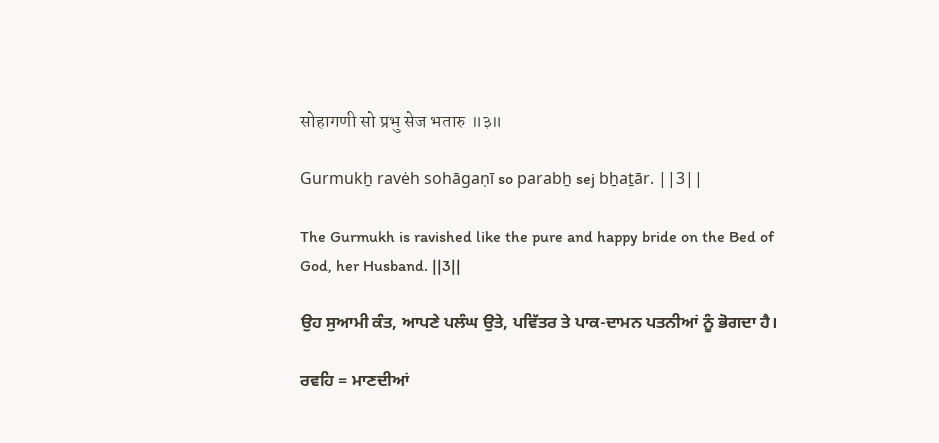सोहागणी सो प्रभु सेज भतारु ॥३॥

Gurmukẖ ravėh sohāgaṇī so parabẖ sej bẖaṯār. ||3||

The Gurmukh is ravished like the pure and happy bride on the Bed of God, her Husband. ||3||

ਉਹ ਸੁਆਮੀ ਕੰਤ, ਆਪਣੇ ਪਲੰਘ ਉਤੇ, ਪਵਿੱਤਰ ਤੇ ਪਾਕ-ਦਾਮਨ ਪਤਨੀਆਂ ਨੂੰ ਭੋਗਦਾ ਹੈ।

ਰਵਹਿ = ਮਾਣਦੀਆਂ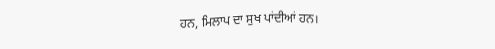ਹਨ, ਮਿਲਾਪ ਦਾ ਸੁਖ ਪਾਂਦੀਆਂ ਹਨ।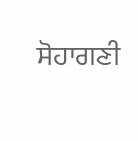ਸੋਹਾਗਣੀ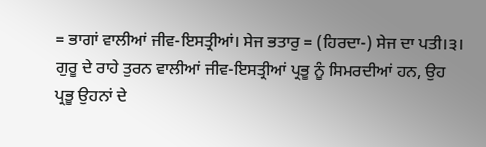= ਭਾਗਾਂ ਵਾਲੀਆਂ ਜੀਵ-ਇਸਤ੍ਰੀਆਂ। ਸੇਜ ਭਤਾਰੁ = (ਹਿਰਦਾ-) ਸੇਜ ਦਾ ਪਤੀ।੩।
ਗੁਰੂ ਦੇ ਰਾਹੇ ਤੁਰਨ ਵਾਲੀਆਂ ਜੀਵ-ਇਸਤ੍ਰੀਆਂ ਪ੍ਰਭੂ ਨੂੰ ਸਿਮਰਦੀਆਂ ਹਨ, ਉਹ ਪ੍ਰਭੂ ਉਹਨਾਂ ਦੇ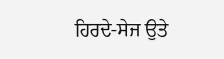ਹਿਰਦੇ-ਸੇਜ ਉਤੇ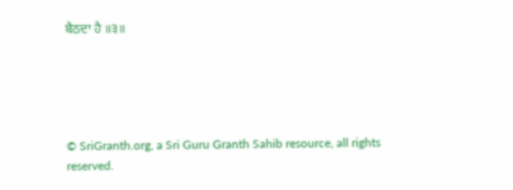ਬੈਠਦਾ ਹੈ ॥੩॥





© SriGranth.org, a Sri Guru Granth Sahib resource, all rights reserved.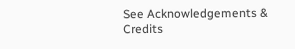See Acknowledgements & Credits